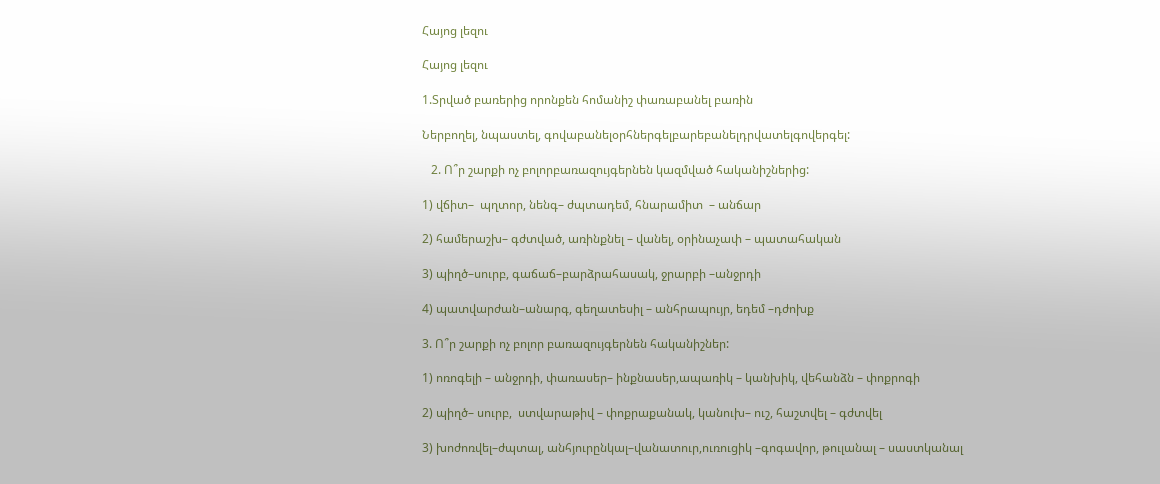Հայոց լեզու

Հայոց լեզու

1.Տրված բառերից որոնքեն հոմանիշ փառաբանել բառին

Ներբողել, նպաստել, գովաբանելօրհներգելբարեբանելդրվատելգովերգել:

   2. Ո՞ր շարքի ոչ բոլորբառազույգերնեն կազմված հականիշներից:

1) վճիտ–  պղտոր, նենգ– ժպտադեմ, հնարամիտ  – անճար

2) համերաշխ– գժտված, առինքնել – վանել, օրինաչափ – պատահական

3) պիղծ–սուրբ, գաճաճ–բարձրահասակ, ջրարբի –անջրդի

4) պատվարժան–անարգ, գեղատեսիլ – անհրապույր, եդեմ –դժոխք

3. Ո՞ր շարքի ոչ բոլոր բառազույգերնեն հականիշներ:

1) ոռոգելի – անջրդի, փառասեր– ինքնասեր,ապառիկ – կանխիկ, վեհանձն – փոքրոգի

2) պիղծ– սուրբ,  ստվարաթիվ – փոքրաքանակ, կանուխ– ուշ, հաշտվել – գժտվել

3) խոժոռվել–ժպտալ, անհյուրընկալ–վանատուր,ուռուցիկ –գոգավոր, թուլանալ – սաստկանալ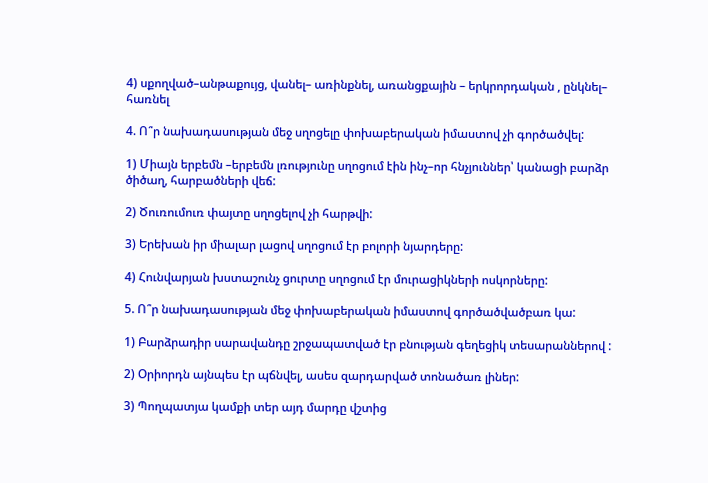4) սքողված–անթաքույց, վանել– առինքնել, առանցքային – երկրորդական , ընկնել– հառնել

4. Ո՞ր նախադասության մեջ սղոցելը փոխաբերական իմաստով չի գործածվել:

1) Միայն երբեմն –երբեմն լռությունը սղոցում էին ինչ–որ հնչյուններ՝ կանացի բարձր ծիծաղ, հարբածների վեճ:

2) Ծուռումուռ փայտը սղոցելով չի հարթվի:

3) Երեխան իր միալար լացով սղոցում էր բոլորի նյարդերը:

4) Հունվարյան խստաշունչ ցուրտը սղոցում էր մուրացիկների ոսկորները:

5. Ո՞ր նախադասության մեջ փոխաբերական իմաստով գործածվածբառ կա:

1) Բարձրադիր սարավանդը շրջապատված էր բնության գեղեցիկ տեսարաններով :

2) Օրիորդն այնպես էր պճնվել, ասես զարդարված տոնածառ լիներ:

3) Պողպատյա կամքի տեր այդ մարդը վշտից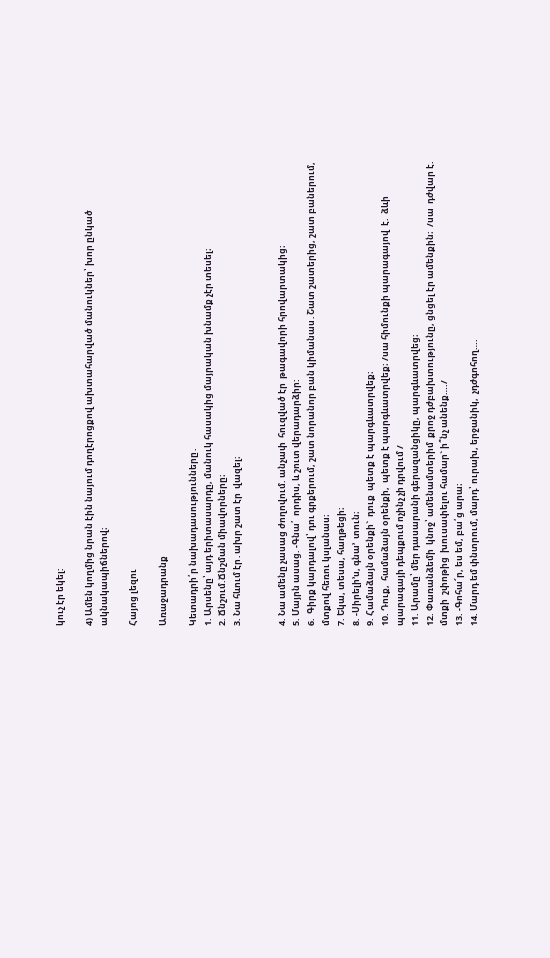կուչ էր եկել:

4) Ամեն կողմից նրան էին նայում դողէրոցքով ախտահարված մանուկներ՝ խոր ընկած ակնակապիճներով։

Հայոց լեզու

Առաջադրանք

Կետադրի՛ր նախադասությունները․
1. Արսենը՝ այդ երիտասարդը, մանուկ հասակից մայրական խնամք չէր տեսել։
2. Ճնշում.Ճնշման միավորները։
3. Նա հևում էր․ախր շատ էր  վազել։


4. Նա ամենը չասաց ժողովում. անչափ  հուզված էր  թագավորի հրովարտակից։
5. Մայրն ասաց. -Գնա՛  որդիս, և շուտ վերադարձիր:
6.  Գիրք կարդալով՝ դու գրքերում, շատ նորանոր բան կիմանաս․Շատ շատերից, շատ բաներում, մտքով հեռու կսլանաս։
7. Եկա, տեսա, հաղթեցի։
8. -Սիրելի’ս, գնա’  տուն։
9. Համաձայն օրենքի`  դուք  պետք է պարգևատրվեք։
10. Դուք,  համաձայն օրենքի,  պետք է պարգևատրվեք։ /սա հիմունքի պարագայով  է.  ձևի պարագայի դեպքում ոչինչ չի դրվում /
11. Արամը՝ մեր դասարանի գերազանցիկը, պարգևատրվեց։
12. Փառանձեմի  կնոջ՝ ամենամտերիմ  քրոջ դժբախտությունը, ցնցել էր ամենքին։  /սա  դժվար է. մտքի  շփոթից  խուսափելու համար` ի՞նչ անենք…./
13. -Գոհա՜ր, ես եմ, բա՛ց արա։
14. Մարդ եմ փնտրում, մարդ՝ ուրախ, երջանիկ,  չդժգոհող….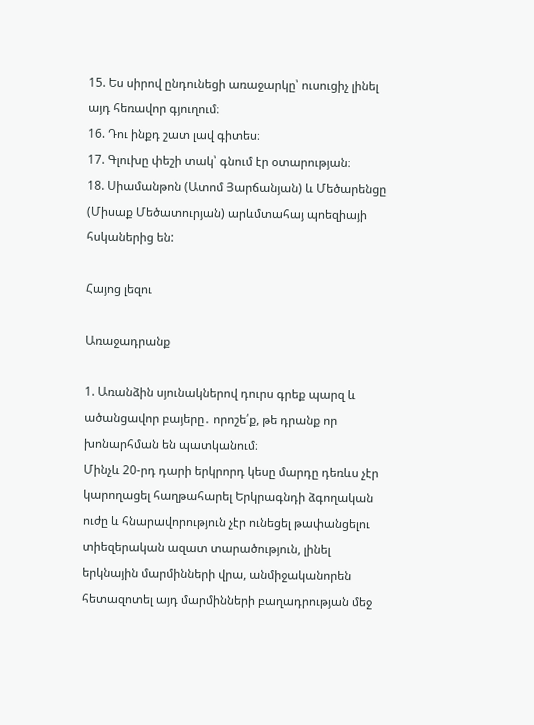15. Ես սիրով ընդունեցի առաջարկը՝ ուսուցիչ լինել  այդ հեռավոր գյուղում։
16. Դու ինքդ շատ լավ գիտես։
17. Գլուխը փեշի տակ՝ գնում էր օտարության։
18. Սիամանթոն (Ատոմ Յարճանյան) և Մեծարենցը (Միսաք Մեծատուրյան) արևմտահայ պոեզիայի հսկաներից են:

Հայոց լեզու

Առաջադրանք

1. Առանձին սյունակներով դուրս գրեք պարզ և ածանցավոր բայերը․ որոշե՛ք, թե դրանք որ խոնարհման են պատկանում։
Մինչև 20-րդ դարի երկրորդ կեսը մարդը դեռևս չէր կարողացել հաղթահարել Երկրագնդի ձգողական ուժը և հնարավորություն չէր ունեցել թափանցելու տիեզերական ազատ տարածություն, լինել երկնային մարմինների վրա, անմիջականորեն հետազոտել այդ մարմինների բաղադրության մեջ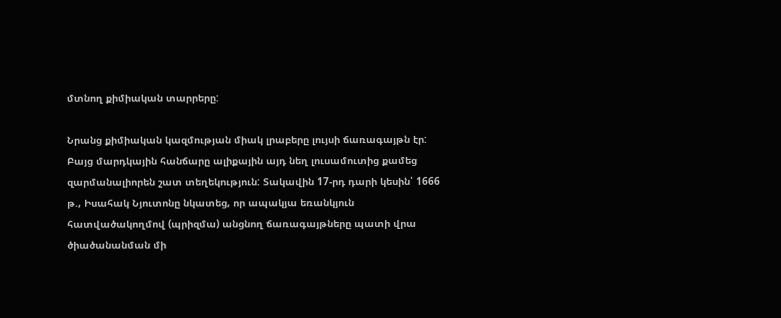մտնող քիմիական տարրերը:

Նրանց քիմիական կազմության միակ լրաբերը լույսի ճառագայթն էր: Բայց մարդկային հանճարը ալիքային այդ նեղ լուսամուտից քամեց զարմանալիորեն շատ տեղեկություն: Տակավին 17-րդ դարի կեսին՝ 1666 թ., Իսահակ Նյուտոնը նկատեց, որ ապակյա եռանկյուն հատվածակողմով (պրիզմա) անցնող ճառագայթները պատի վրա ծիածանանման մի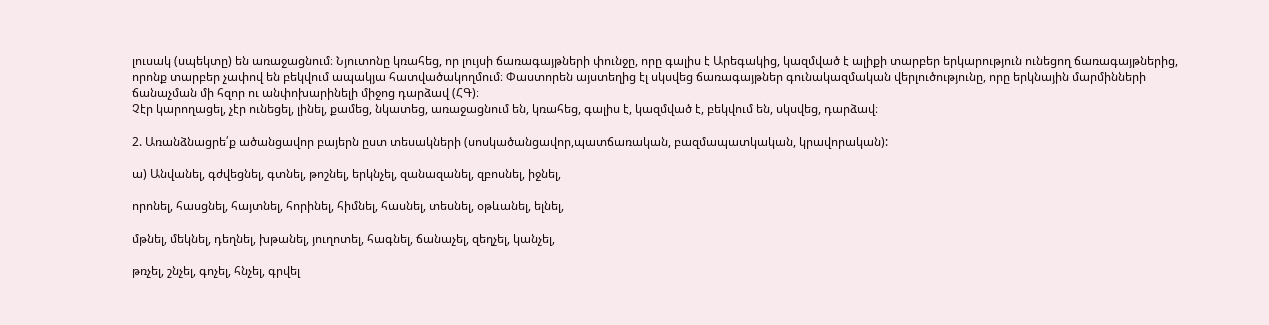լուսակ (սպեկտը) են առաջացնում։ Նյուտոնը կռահեց, որ լույսի ճառագայթների փունջը, որը գալիս է Արեգակից, կազմված է ալիքի տարբեր երկարություն ունեցող ճառագայթներից, որոնք տարբեր չափով են բեկվում ապակյա հատվածակողմում։ Փաստորեն այստեղից էլ սկսվեց ճառագայթներ գունակազմական վերլուծությունը, որը երկնային մարմինների ճանաչման մի հզոր ու անփոխարինելի միջոց դարձավ (ՀԳ)։
Չէր կարողացել, չէր ունեցել, լինել, քամեց, նկատեց, առաջացնում են, կռահեց, գալիս է, կազմված է, բեկվում են, սկսվեց, դարձավ։

2. Առանձնացրե՛ք ածանցավոր բայերն ըստ տեսակների (սոսկածանցավոր,պատճառական, բազմապատկական, կրավորական):

ա) Անվանել, գժվեցնել, գտնել, թոշնել, երկնչել, զանազանել, զբոսնել, իջնել,

որոնել, հասցնել, հայտնել, հորինել, հիմնել, հասնել, տեսնել, օթևանել, ելնել,

մթնել, մեկնել, դեղնել, խթանել, յուղոտել, հագնել, ճանաչել, զեղչել, կանչել,

թռչել, շնչել, գոչել, հնչել, գրվել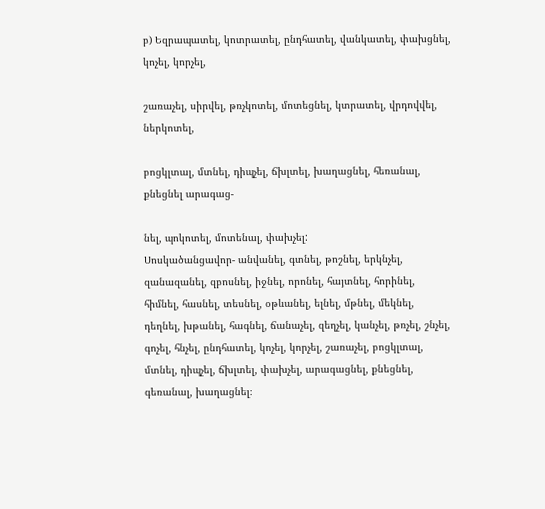բ) Եզրապատել, կոտրատել, ընդհատել, վանկատել, փախցնել, կոչել, կորչել,

շառաչել, սիրվել, թռչկոտել, մոտեցնել, կտրատել, վրդովվել, ներկոտել,

բոցկլտալ, մտնել, դիպչել, ճխլտել, խաղացնել, հեռանալ, քնեցնել արագաց-

նել, պոկոտել, մոտենալ, փախչել:
Սոսկածանցավոր- անվանել, գտնել, թոշնել, երկնչել, զանազանել, զբոսնել, իջնել, որոնել, հայտնել, հորինել, հիմնել, հասնել, տեսնել, օթևանել, ելնել, մթնել, մեկնել, դեղնել, խթանել, հագնել, ճանաչել, զեղչել, կանչել, թռչել, շնչել, գոչել, հնչել, ընդհատել, կոչել, կորչել, շառաչել, բոցկլտալ, մտնել, դիպչել, ճխլտել, փախչել, արագացնել, քնեցնել, գեռանալ, խաղացնել։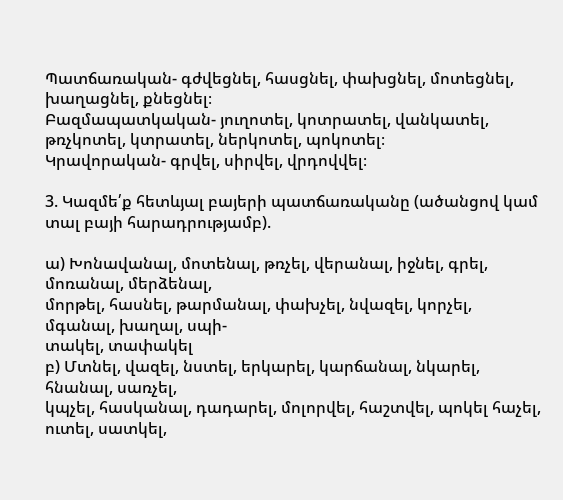Պատճառական- գժվեցնել, հասցնել, փախցնել, մոտեցնել, խաղացնել, քնեցնել։
Բազմապատկական- յուղոտել, կոտրատել, վանկատել, թռչկոտել, կտրատել, ներկոտել, պոկոտել։
Կրավորական- գրվել, սիրվել, վրդովվել։

3. Կազմե՛ք հետևյալ բայերի պատճառականը (ածանցով կամ տալ բայի հարադրությամբ).

ա) Խոնավանալ, մոտենալ, թռչել, վերանալ, իջնել, գրել, մոռանալ, մերձենալ,
մորթել, հասնել, թարմանալ, փախչել, նվազել, կորչել, մգանալ, խաղալ, սպի-
տակել, տափակել
բ) Մտնել, վազել, նստել, երկարել, կարճանալ, նկարել, հնանալ, սառչել,
կպչել, հասկանալ, դադարել, մոլորվել, հաշտվել, պոկել հաչել, ուտել, սատկել,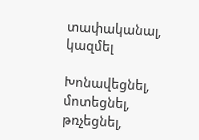տափականալ, կազմել

Խոնավեցնել, մոտեցնել, թռչեցնել,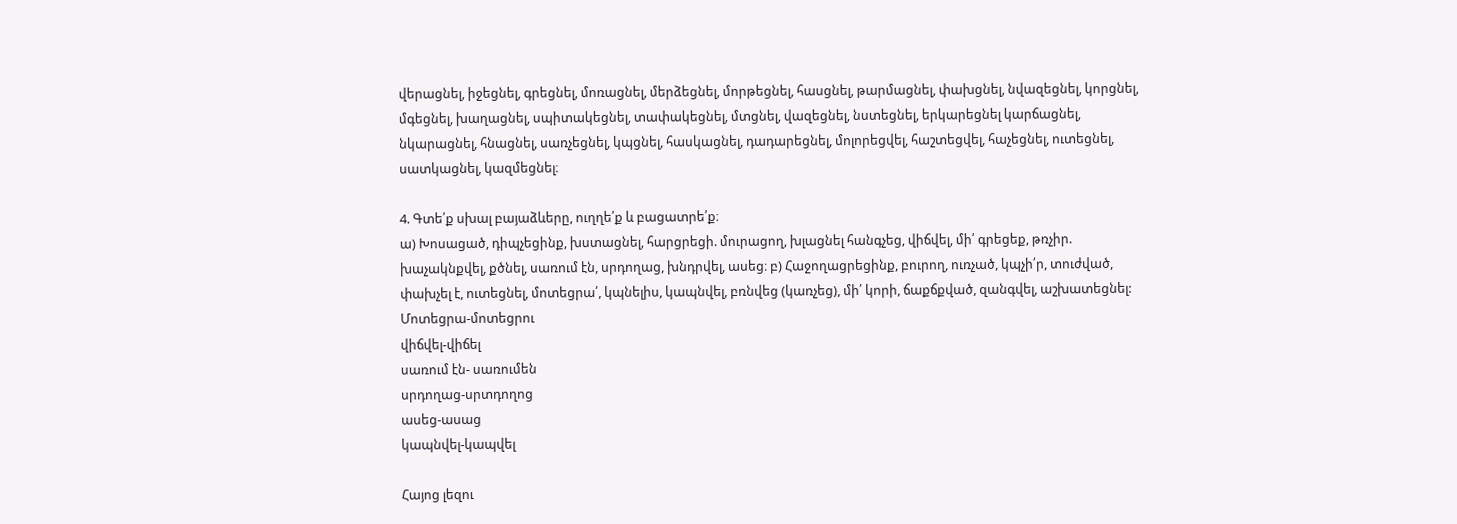վերացնել, իջեցնել, գրեցնել, մոռացնել, մերձեցնել, մորթեցնել, հասցնել, թարմացնել, փախցնել, նվազեցնել, կորցնել, մգեցնել, խաղացնել, սպիտակեցնել, տափակեցնել, մտցնել, վազեցնել, նստեցնել, երկարեցնել կարճացնել, նկարացնել, հնացնել, սառչեցնել, կպցնել, հասկացնել, դադարեցնել, մոլորեցվել, հաշտեցվել, հաչեցնել, ուտեցնել, սատկացնել, կազմեցնել։

4. Գտե՛ք սխալ բայաձևերը, ուղղե՛ք և բացատրե՛ք։
ա) Խոսացած, դիպչեցինք, խստացնել, հարցրեցի. մուրացող, խլացնել հանգչեց, վիճվել, մի՛ գրեցեք, թռչիր. խաչակնքվել, քծնել, սառում էն, սրդողաց, խնդրվել, ասեց։ բ) Հաջողացրեցինք, բուրող, ուռչած, կպչի՛ր, տուժված, փախչել է, ուտեցնել, մոտեցրա՛, կպնելիս, կապնվել, բռնվեց (կառչեց), մի՛ կորի, ճաքճքված, զանգվել, աշխատեցնել:
Մոտեցրա-մոտեցրու
վիճվել-վիճել
սառում էն- սառումեն
սրդողաց-սրտդողոց
ասեց-ասաց
կապնվել-կապվել

Հայոց լեզու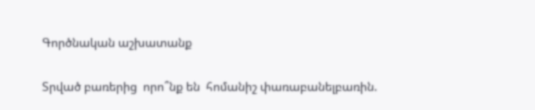Գործնական աշխատանք

Տրված բառերից  որո՞նք են  հոմանիշ փառաբանելբառին.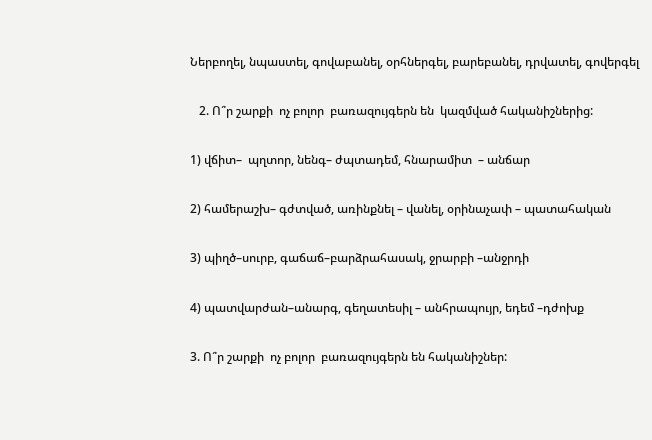Ներբողել, նպաստել, գովաբանել, օրհներգել, բարեբանել, դրվատել, գովերգել

   2. Ո՞ր շարքի  ոչ բոլոր  բառազույգերն են  կազմված հականիշներից:

1) վճիտ–  պղտոր, նենգ– ժպտադեմ, հնարամիտ  – անճար

2) համերաշխ– գժտված, առինքնել – վանել, օրինաչափ – պատահական

3) պիղծ–սուրբ, գաճաճ–բարձրահասակ, ջրարբի –անջրդի

4) պատվարժան–անարգ, գեղատեսիլ – անհրապույր, եդեմ –դժոխք

3. Ո՞ր շարքի  ոչ բոլոր  բառազույգերն են հականիշներ: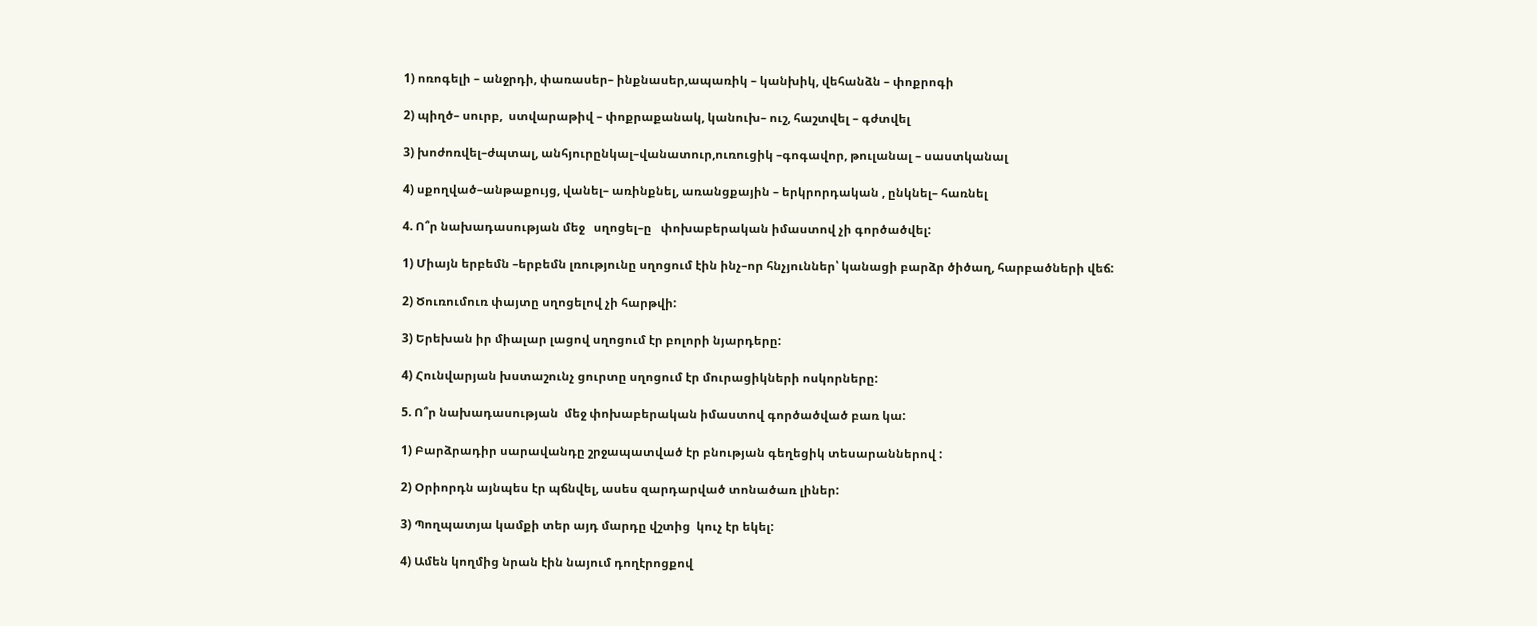1) ոռոգելի – անջրդի, փառասեր– ինքնասեր,ապառիկ – կանխիկ, վեհանձն – փոքրոգի

2) պիղծ– սուրբ,  ստվարաթիվ – փոքրաքանակ, կանուխ– ուշ, հաշտվել – գժտվել

3) խոժոռվել–ժպտալ, անհյուրընկալ–վանատուր,ուռուցիկ –գոգավոր, թուլանալ – սաստկանալ

4) սքողված–անթաքույց, վանել– առինքնել, առանցքային – երկրորդական , ընկնել– հառնել

4. Ո՞ր նախադասության մեջ   սղոցել–ը   փոխաբերական իմաստով չի գործածվել:

1) Միայն երբեմն –երբեմն լռությունը սղոցում էին ինչ–որ հնչյուններ՝ կանացի բարձր ծիծաղ, հարբածների վեճ:

2) Ծուռումուռ փայտը սղոցելով չի հարթվի:

3) Երեխան իր միալար լացով սղոցում էր բոլորի նյարդերը:

4) Հունվարյան խստաշունչ ցուրտը սղոցում էր մուրացիկների ոսկորները:

5. Ո՞ր նախադասության  մեջ փոխաբերական իմաստով գործածված բառ կա:

1) Բարձրադիր սարավանդը շրջապատված էր բնության գեղեցիկ տեսարաններով :

2) Օրիորդն այնպես էր պճնվել, ասես զարդարված տոնածառ լիներ:

3) Պողպատյա կամքի տեր այդ մարդը վշտից  կուչ էր եկել:

4) Ամեն կողմից նրան էին նայում դողէրոցքով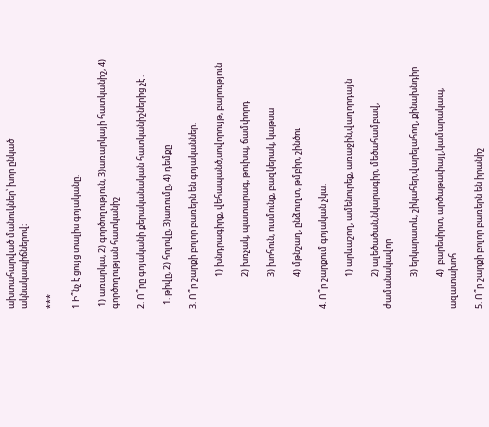ախտահարված մանուկներ՝ խոր ընկած ակնակապիճներով։

***

1 Ի՞նչ է ցույց տալիս գոյականը.

 1) առարկա, 2) գործողություն, 3)առարկայի հատկանիշ, 4) գործողության հատկանիշ

2. Ո՞րը գոյականի քերականական հատկանիշներից չէ .

  1. թիվը, 2) հոլովը, 3)առումը, 4) դեմքը

3. Ո՞ր շարքի բոլոր բառերն են գոյականներ.

                1) խնդրագիրք, վեհապանծ,սովորույթ, բարություն

                2) խռչակ, պատարագ, թուխպ, ճամփորդ

                3) խոհուն, ուսմունք, բազկերակ, կաթսա

                4) մթնշաղ, ընձուղտ, թմբիր, շինծու

4. Ո՞ր շարքում գոյական չկա.

                1) արևաշող, ամենուրեք, առաջին,վաղորդայն

                2) ալեծածան,նկարագիր, մեծահամբավ, ժամանակավոր

                3) երկարատև, շիկահեր,վարելահող, քինախնդիր

                4)  բարեսիրտ, արծաթափայլ,կամարակապ, ազատախոհ

5. Ո՞ր շարքի բոլոր բառերն են իրանիշ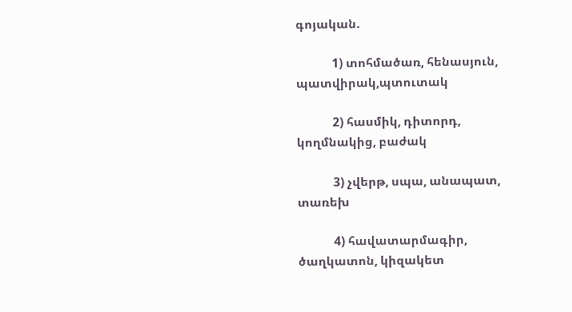գոյական.

            1) տոհմածառ, հենասյուն, պատվիրակ,պտուտակ

            2) հասմիկ, դիտորդ, կողմնակից, բաժակ

            3) չվերթ, սպա, անապատ, տառեխ

            4) հավատարմագիր, ծաղկատոն, կիզակետ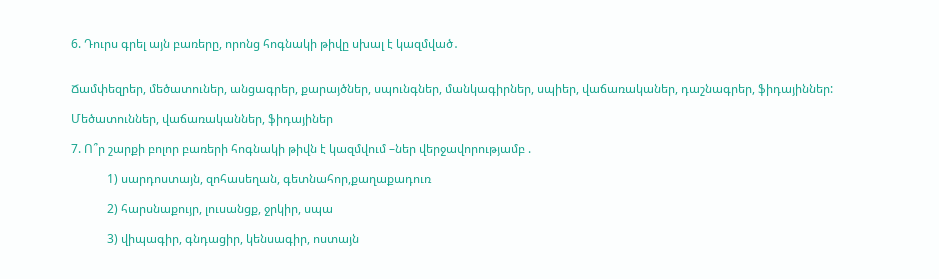6. Դուրս գրել այն բառերը, որոնց հոգնակի թիվը սխալ է կազմված․


Ճամփեզրեր, մեծատուներ, անցագրեր, քարայծներ, սպունգներ, մանկագիրներ, սպիեր, վաճառականեր, դաշնագրեր, ֆիդայիններ:

Մեծատուններ, վաճառականներ, ֆիդայիներ

7. Ո՞ր շարքի բոլոր բառերի հոգնակի թիվն է կազմվում –ներ վերջավորությամբ .

            1) սարդոստայն, զոհասեղան, գետնահոր,քաղաքադուռ

            2) հարսնաքույր, լուսանցք, ջրկիր, սպա

            3) վիպագիր, գնդացիր, կենսագիր, ոստայն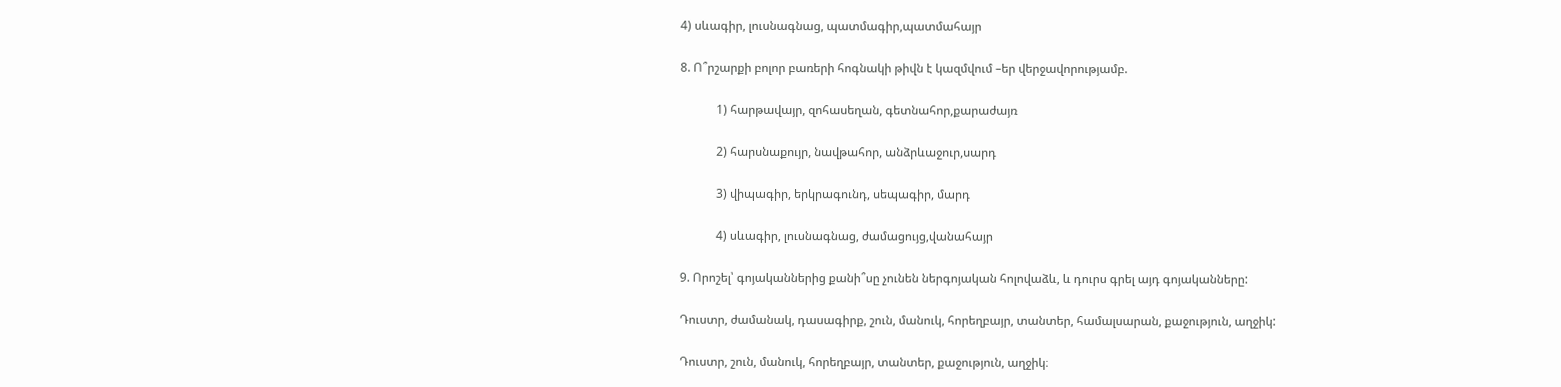4) սևագիր, լուսնագնաց, պատմագիր,պատմահայր

8. Ո՞րշարքի բոլոր բառերի հոգնակի թիվն է կազմվում –եր վերջավորությամբ.

            1) հարթավայր, զոհասեղան, գետնահոր,քարաժայռ

            2) հարսնաքույր, նավթահոր, անձրևաջուր,սարդ

            3) վիպագիր, երկրագունդ, սեպագիր, մարդ

            4) սևագիր, լուսնագնաց, ժամացույց,վանահայր

9. Որոշել՝ գոյականներից քանի՞սը չունեն ներգոյական հոլովաձև, և դուրս գրել այդ գոյականները:

Դուստր, ժամանակ, դասագիրք, շուն, մանուկ, հորեղբայր, տանտեր, համալսարան, քաջություն, աղջիկ:

Դուստր, շուն, մանուկ, հորեղբայր, տանտեր, քաջություն, աղջիկ։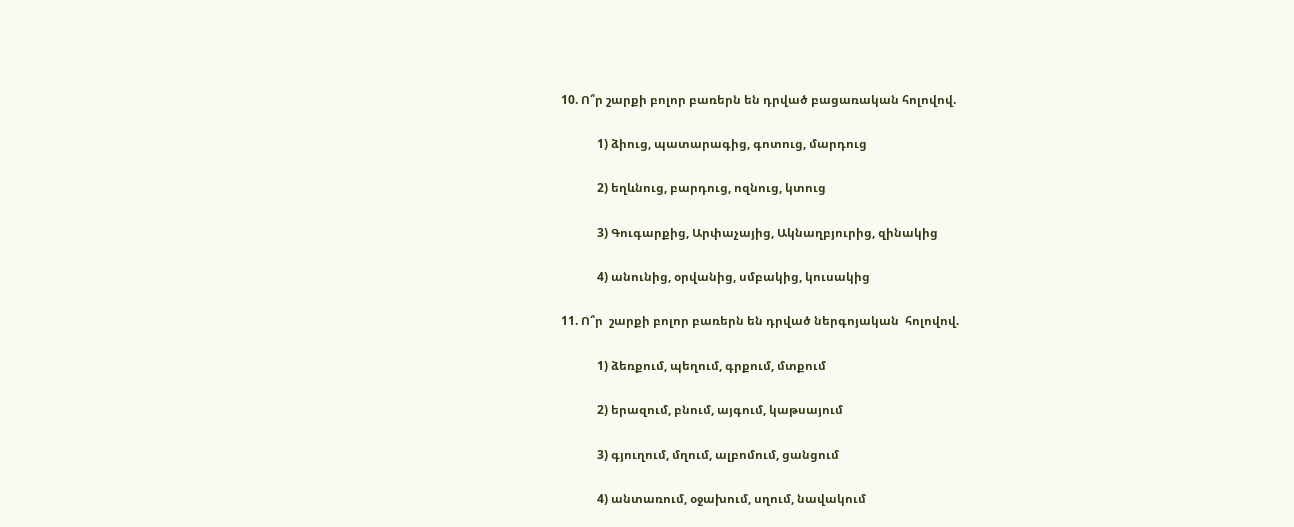10. Ո՞ր շարքի բոլոր բառերն են դրված բացառական հոլովով.

            1) ձիուց, պատարագից, գոտուց, մարդուց

            2) եղևնուց, բարդուց, ոզնուց, կտուց

            3) Գուգարքից, Արփաչայից, Ակնաղբյուրից, զինակից

            4) անունից, օրվանից, սմբակից, կուսակից

11. Ո՞ր  շարքի բոլոր բառերն են դրված ներգոյական  հոլովով.

            1) ձեռքում, պեղում, գրքում, մտքում

            2) երազում, բնում, այգում, կաթսայում

            3) գյուղում, մղում, ալբոմում, ցանցում

            4) անտառում, օջախում, սղում, նավակում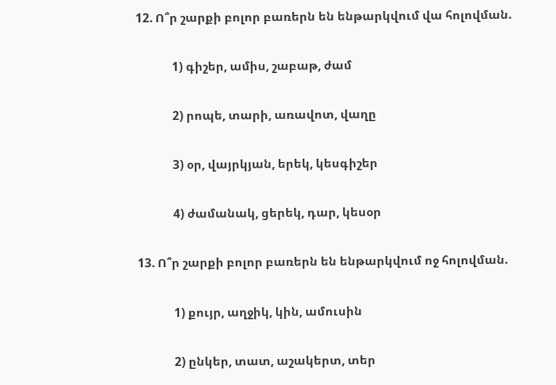12. Ո՞ր շարքի բոլոր բառերն են ենթարկվում վա հոլովման.

            1) գիշեր, ամիս, շաբաթ, ժամ

            2) րոպե, տարի, առավոտ, վաղը

            3) օր, վայրկյան, երեկ, կեսգիշեր

            4) ժամանակ, ցերեկ, դար, կեսօր

13. Ո՞ր շարքի բոլոր բառերն են ենթարկվում ոջ հոլովման.

            1) քույր, աղջիկ, կին, ամուսին

            2) ընկեր, տատ, աշակերտ, տեր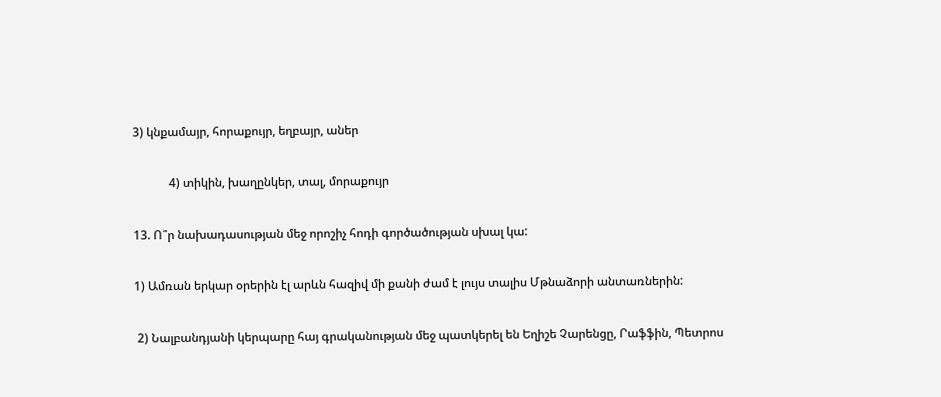3) կնքամայր, հորաքույր, եղբայր, աներ

            4) տիկին, խաղընկեր, տալ, մորաքույր

13. Ո՞ր նախադասության մեջ որոշիչ հոդի գործածության սխալ կա:

1) Ամռան երկար օրերին էլ արևն հազիվ մի քանի ժամ է լույս տալիս Մթնաձորի անտառներին:

 2) Նալբանդյանի կերպարը հայ գրականության մեջ պատկերել են Եղիշե Չարենցը, Րաֆֆին, Պետրոս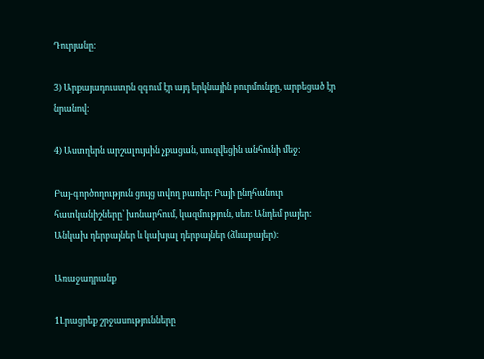Դուրյանը:

3) Արքայադուստրն զգում էր այդ երկնային բուրմունքը, արբեցած էր նրանով:

4) Աստղերն արշալույսին չքացան, սուզվեցին անհունի մեջ:

Բայ-գործողություն ցույց տվող բառեր։ Բայի ընդհանուր հատկանիշները՝ խոնարհում, կազմություն, սեռ։ Անդեմ բայեր։ Անկախ դերբայներ և կախյալ դերբայներ (ձևաբայեր)։

Առաջադրանք

1Լրացրեք շրջասությունները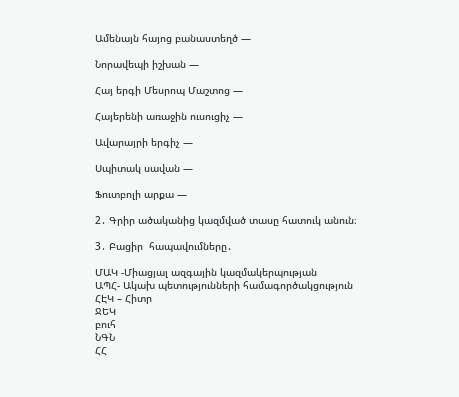Ամենայն հայոց բանաստեղծ —

Նորավեպի իշխան —

Հայ երգի Մեսրոպ Մաշտոց —

Հայերենի առաջին ուսուցիչ —

Ավարայրի երգիչ —

Սպիտակ սավան —

Ֆուտբոլի արքա —

2․ Գրիր ածականից կազմված տասը հատուկ անուն։

3․ Բացիր  հապավումները․

ՄԱԿ -Միացյալ ազգային կազմակերպության                                                                                                                                                 ԱՊՀ- Ակախ պետությունների համագործակցություն                                                                                                                                              ՀԷԿ – Հիտր                                                                                                                                                                     ՋԵԿ                                                                                                                                                               բուհ                                                                                                                                                             ՆԳՆ                                                                                                                                                                                       ՀՀ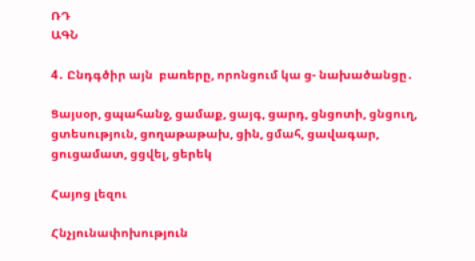ՌԴ                                                                                                                                                               ԱԳՆ

4․ Ընդգծիր այն  բառերը, որոնցում կա ց- նախածանցը․

Ցայսօր, ցպահանջ, ցամաք, ցայգ, ցարդ, ցնցոտի, ցնցուղ, ցտեսություն, ցողաթաթախ, ցին, ցմահ, ցավագար, ցուցամատ, ցցվել, ցերեկ

Հայոց լեզու

Հնչյունափոխություն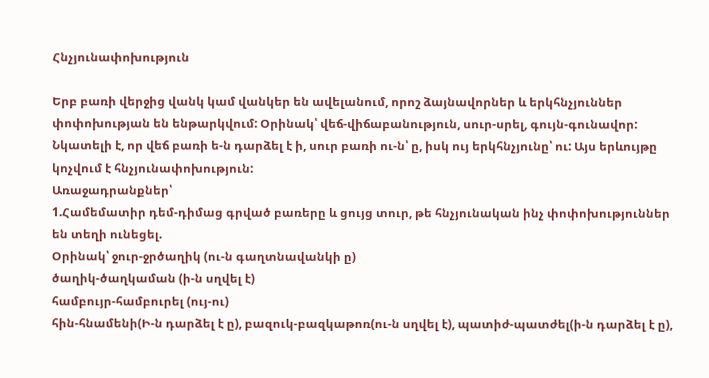Հնչյունափոխություն

Երբ բառի վերջից վանկ կամ վանկեր են ավելանում, որոշ ձայնավորներ և երկհնչյուններ փոփոխության են ենթարկվում: Օրինակ՝ վեճ-վիճաբանություն, սուր-սրել, գույն-գունավոր:
Նկատելի է, որ վեճ բառի ե-ն դարձել է ի, սուր բառի ու-ն՝ ը, իսկ ույ երկհնչյունը՝ ու: Այս երևույթը կոչվում է հնչյունափոխություն:
Առաջադրանքներ՝
1.Համեմատիր դեմ-դիմաց գրված բառերը և ցույց տուր, թե հնչյունական ինչ փոփոխություններ են տեղի ունեցել.
Օրինակ՝ ջուր-ջրծաղիկ (ու-ն գաղտնավանկի ը)
ծաղիկ-ծաղկաման (ի-ն սղվել է)
համբույր-համբուրել (ույ-ու)
հին-հնամենի(Ի-ն դարձել է ը), բազուկ-բազկաթոռ(ու-ն սղվել է), պատիժ-պատժել(ի-ն դարձել է ը),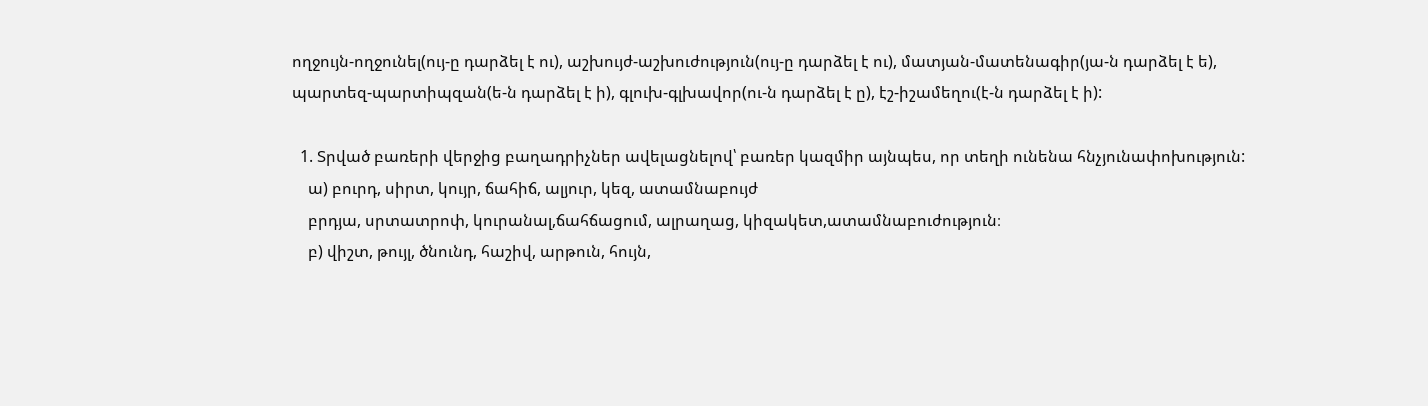ողջույն-ողջունել(ույ-ը դարձել է ու), աշխույժ-աշխուժություն(ույ-ը դարձել է ու), մատյան-մատենագիր(յա-ն դարձել է ե), պարտեզ-պարտիպզան(ե-ն դարձել է ի), գլուխ-գլխավոր(ու-ն դարձել է ը), էշ-իշամեղու(է-ն դարձել է ի):

  1. Տրված բառերի վերջից բաղադրիչներ ավելացնելով՝ բառեր կազմիր այնպես, որ տեղի ունենա հնչյունափոխություն:
    ա) բուրդ, սիրտ, կույր, ճահիճ, ալյուր, կեզ, ատամնաբույժ
    բրդյա, սրտատրոփ, կուրանալ,ճահճացում, ալրաղաց, կիզակետ,ատամնաբուժություն։
    բ) վիշտ, թույլ, ծնունդ, հաշիվ, արթուն, հույն,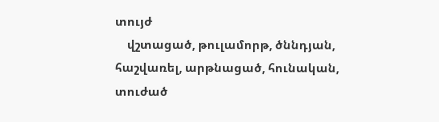տույժ
    վշտացած, թուլամորթ, ծննդյան, հաշվառել, արթնացած, հունական, տուժած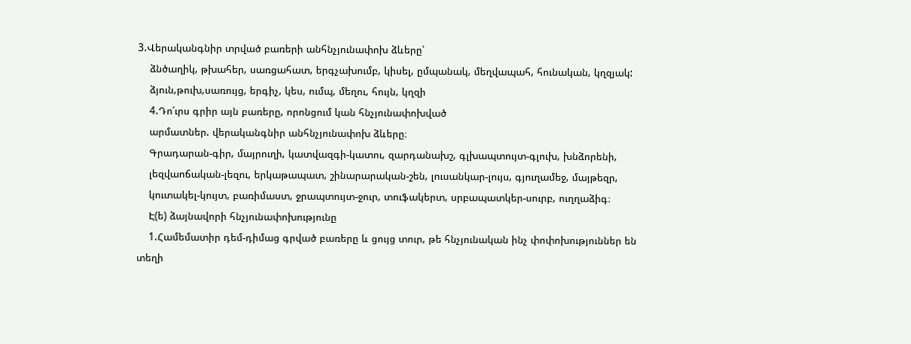3.Վերականգնիր տրված բառերի անհնչյունափոխ ձևերը՝
    ձնծաղիկ, թխահեր, սառցահատ, երգչախումբ, կիսել, ըմպանակ, մեղվապահ, հունական, կղզյակ:
    ձյուն,թուխ,սառույց, երգիչ, կես, ումպ, մեղու, հույն, կղզի
    4.Դո՛ւրս գրիր այն բառերը, որոնցում կան հնչյունափոխված
    արմատներ. վերականգնիր անհնչյունափոխ ձևերը։
    Գրադարան-գիր, մայրուղի, կատվազգի-կատու, զարդանախշ, գլխապտույտ-գլուխ, խնձորենի,
    լեզվաոճական-լեզու, երկաթապատ, շինարարական-շեն, լուսանկար-լույս, գյուղամեջ, մայթեզր,
    կուտակել-կույտ, բառիմաստ, ջրապտույտ-ջուր, տուֆակերտ, սրբապատկեր-սուրբ, ուղղաձիգ։
    Է(ե) ձայնավորի հնչյունափոխությունը
    1.Համեմատիր դեմ-դիմաց գրված բառերը և ցույց տուր, թե հնչյունական ինչ փոփոխություններ են տեղի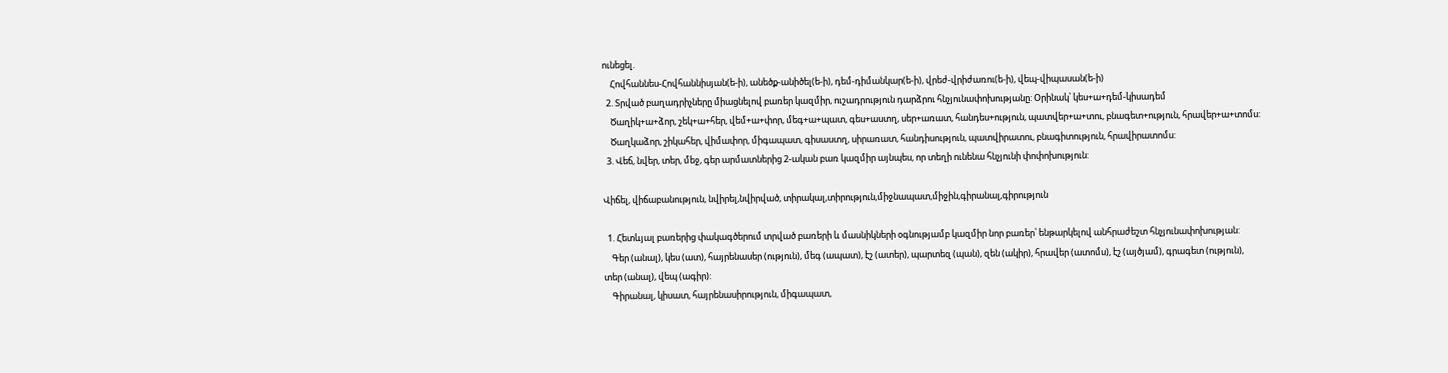ունեցել.
    Հովհաննես-Հովհաննիսյան(ե-ի), անեծք-անիծել(ե-ի), դեմ-դիմանկար(ե-ի), վրեժ-վրիժառու(ե-ի), վեպ-վիպասան(ե-ի)
  2. Տրված բաղադրիչները միացնելով բառեր կազմիր, ուշադրություն դարձրու հնչյունափոխությանը: Օրինակ՝ կես+ա+դեմ-կիսադեմ
    Ծաղիկ+ա+ձոր, շեկ+ա+հեր, վեմ+ա+փոր, մեգ+ա+պատ, գես+աստղ, սեր+առատ, հանդես+ություն, պատվեր+ա+տու, բնագետ+ություն, հրավեր+ա+տոմս:
    Ծաղկաձոր, շիկահեր, վիմափոր, միգապատ, գիսաստղ, սիրառատ, հանդիսություն, պատվիրատու, բնագիտություն, հրավիրատոմս:
  3. Վեճ, նվեր, տեր, մեջ, գեր արմատներից 2-ական բառ կազմիր այնպես, որ տեղի ունենա հնչյունի փոփոխություն:

Վիճել, վիճաբանություն, նվիրել,նվիրված, տիրակալ,տիրություն,միջնապատ,միջին,գիրանալ,գիրություն

  1. Հետևյալ բառերից փակագծերում տրված բառերի և մասնիկների օգնությամբ կազմիր նոր բառեր՝ ենթարկելով անհրաժեշտ հնչյունափոխության:
    Գեր (անալ), կես (ատ), հայրենասեր (ություն), մեգ (ապատ), էշ (ատեր), պարտեզ (պան), զեն (ակիր), հրավեր (ատոմս), էշ (այծյամ), գրագետ (ություն), տեր (անալ), վեպ (ագիր):
    Գիրանալ, կիսատ, հայրենասիրություն, միգապատ,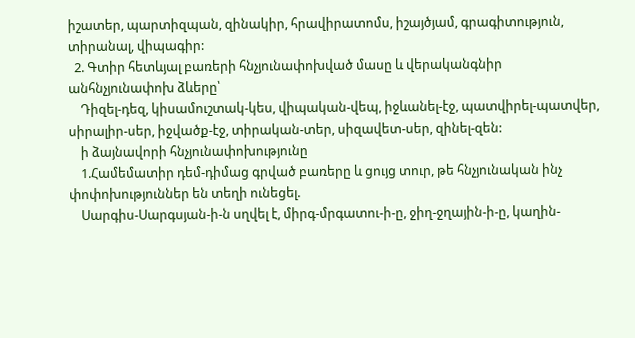իշատեր, պարտիզպան, զինակիր, հրավիրատոմս, իշայծյամ, գրագիտություն, տիրանալ, վիպագիր:
  2. Գտիր հետևյալ բառերի հնչյունափոխված մասը և վերականգնիր անհնչյունափոխ ձևերը՝
    Դիզել-դեզ, կիսամուշտակ-կես, վիպական-վեպ, իջևանել-էջ, պատվիրել-պատվեր, սիրալիր-սեր, իջվածք-էջ, տիրական-տեր, սիզավետ-սեր, զինել-զեն:
    ի ձայնավորի հնչյունափոխությունը
    1.Համեմատիր դեմ-դիմաց գրված բառերը և ցույց տուր, թե հնչյունական ինչ փոփոխություններ են տեղի ունեցել.
    Սարգիս-Սարգսյան-ի-ն սղվել է, միրգ-մրգատու-ի-ը, ջիղ-ջղային-ի-ը, կաղին-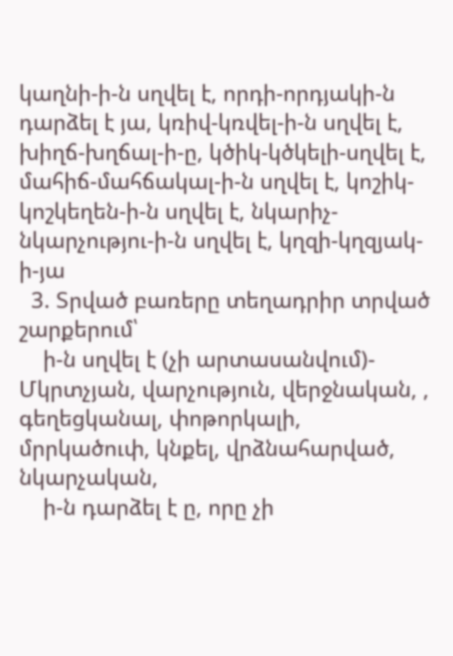կաղնի-ի-ն սղվել է, որդի-որդյակի-ն դարձել է յա, կռիվ-կռվել-ի-ն սղվել է, խիղճ-խղճալ-ի-ը, կծիկ-կծկելի-սղվել է, մահիճ-մահճակալ-ի-ն սղվել է, կոշիկ-կոշկեղեն-ի-ն սղվել է, նկարիչ-նկարչությու-ի-ն սղվել է, կղզի-կղզյակ-ի-յա
  3. Տրված բառերը տեղադրիր տրված շարքերում՝
    ի-ն սղվել է (չի արտասանվում)- Մկրտչյան, վարչություն, վերջնական, , գեղեցկանալ, փոթորկալի, մրրկածուփ, կնքել, վրձնահարված, նկարչական,
    ի-ն դարձել է ը, որը չի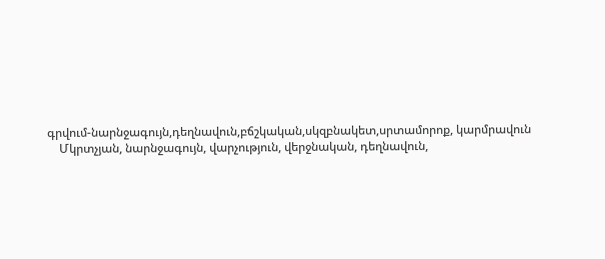գրվում-նարնջագույն,դեղնավուն,բճշկական,սկզբնակետ,սրտամորոք, կարմրավուն
    Մկրտչյան, նարնջագույն, վարչություն, վերջնական, դեղնավուն,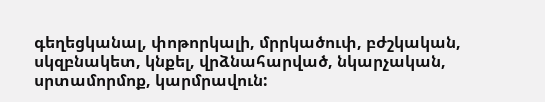գեղեցկանալ, փոթորկալի, մրրկածուփ, բժշկական, սկզբնակետ, կնքել, վրձնահարված, նկարչական, սրտամորմոք, կարմրավուն: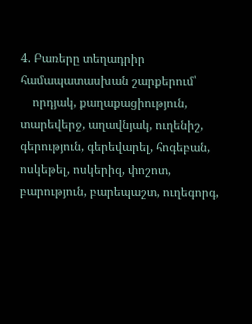4. Բառերը տեղադրիր համապատասխան շարքերում՝
    որդյակ, քաղաքացիություն, տարեվերջ, աղավնյակ, ուղենիշ, գերություն, գերեվարել, հոգեբան, ոսկեթել, ոսկերիզ, փոշոտ, բարություն, բարեպաշտ, ուղեգորգ,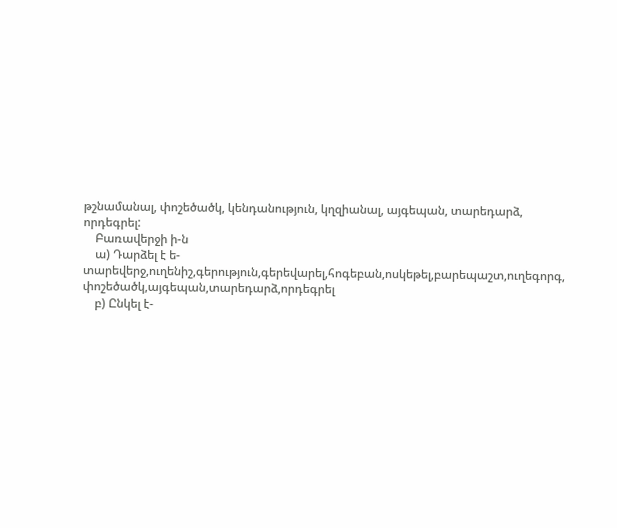թշնամանալ, փոշեծածկ, կենդանություն, կղզիանալ, այգեպան, տարեդարձ, որդեգրել:
    Բառավերջի ի-ն
    ա) Դարձել է ե-տարեվերջ,ուղենիշ,գերություն,գերեվարել,հոգեբան,ոսկեթել,բարեպաշտ,ուղեգորգ, փոշեծածկ,այգեպան,տարեդարձ,որդեգրել
    բ) Ընկել է-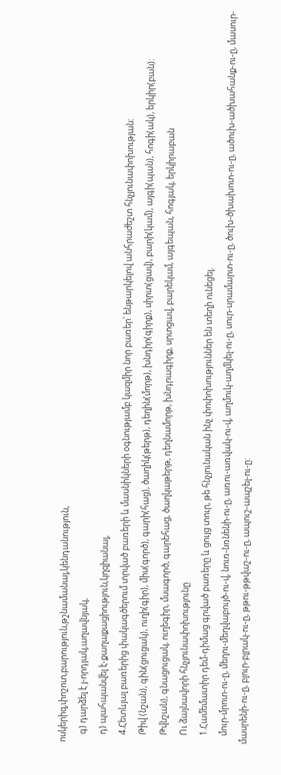ոսկերիզ,փոշոտ,բարություն,թշնամանալ,կենդանություն,
    գ) դարձել է յ-որդյակ,աղավնյակ,
    դ) պահպանվել է-քաղաքացիություն,կղզիանալ,
    4.Հետևյալ բառերից փակագծերում տրված բառերի և մասնիկների օգնությամբ կազմիր նոր բառեր՝ ենթարկելով անհրաժեշտ հնչյունափոխության:
    Թիվ (նշան), գին(ցուցակ), ուղի(գիր), միս(գործ), գարի(հաց), ծաղիկ(թերթ), դեղին(մորթ), խնդիր(գիրք), սիրտ(ցավ), բարի(կամ), այգի(պան), հոգի(ակ), երկիր(բան):
    Թվնշան), գնացուցակ, ուղեգիր, մսագործ, գարեհաց, ծաղկաթերթ, դեղնամորթ, խնդրագիրք, սրտցավ, բարեկամ, այգեպան, հոգյակ, երկիրաբան
    Ու ձայնավորի հնչյունափոխությունը
    1.Համեմատիր դեմ-դիմաց գրված բառերը և ցույց տուր, թե հնչյունական ինչ փոփոխություններ են տեղի ունեցել.
    մուր-մրոտ-ու-ը, մեղու-մեղվաբույծ-ու-վ, նուռ-նռնենի-ու-ը, առու-առվակ-ու-վ, աղմուկ-աղմկել-ու-ը, սուր-սրամարտ-ու-ը, ծուխ-ծխախոտ-ու-ը, ածուխ-ածխահանք-ու-ը, մասուր-մասրենի-ու-ը, բլուր-բլրակ-ու-ը, թթու-թթվաշ-ու-ը, ապուշ-ապշել-ու-ը: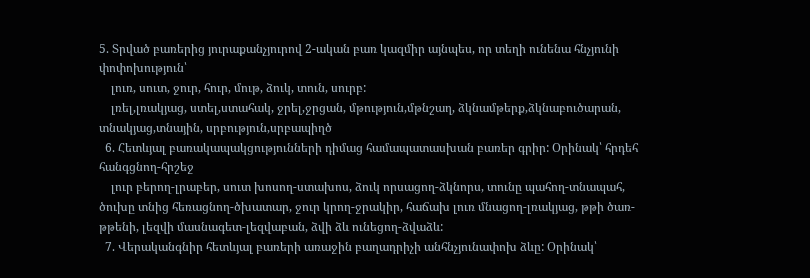5. Տրված բառերից յուրաքանչյուրով 2-ական բառ կազմիր այնպես, որ տեղի ունենա հնչյունի փոփոխություն՝
    լուռ, սուտ, ջուր, հուր, մութ, ձուկ, տուն, սուրբ:
    լռել,լռակյաց, ստել,ստահակ, ջրել,ջրցան, մթություն,մթնշաղ, ձկնամթերք,ձկնաբուծարան, տնակյաց,տնային, սրբություն,սրբապիղծ
  6. Հետևյալ բառակապակցությունների դիմաց համապատասխան բառեր գրիր: Օրինակ՝ հրդեհ հանգցնող-հրշեջ
    լուր բերող-լրաբեր, սուտ խոսող-ստախոս, ձուկ որսացող-ձկնորս, տունը պահող-տնապահ, ծուխը տնից հեռացնող-ծխատար, ջուր կրող-ջրակիր, հաճախ լուռ մնացող-լռակյաց, թթի ծառ-թթենի, լեզվի մասնագետ-լեզվաբան, ձվի ձև ունեցող-ձվաձև:
  7. Վերականգնիր հետևյալ բառերի առաջին բաղադրիչի անհնչյունափոխ ձևը: Օրինակ՝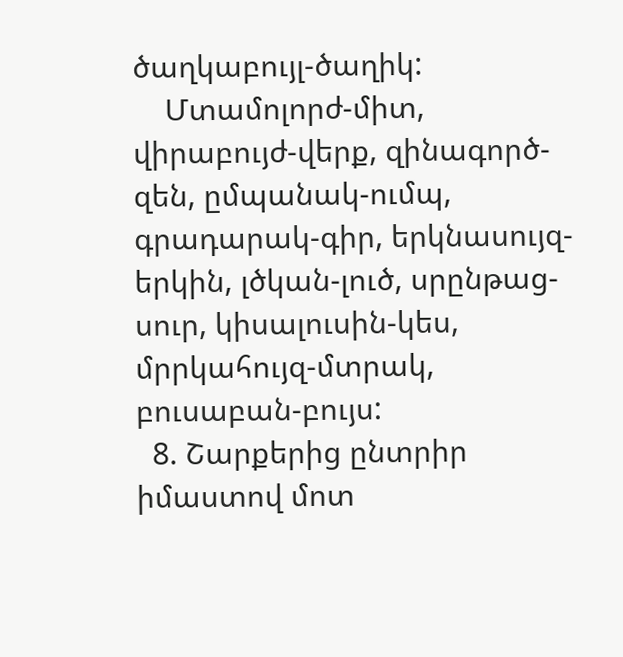ծաղկաբույլ-ծաղիկ:
    Մտամոլորժ-միտ, վիրաբույժ-վերք, զինագործ-զեն, ըմպանակ-ումպ, գրադարակ-գիր, երկնասույզ-երկին, լծկան-լուծ, սրընթաց-սուր, կիսալուսին-կես, մրրկահույզ-մտրակ, բուսաբան-բույս:
  8. Շարքերից ընտրիր իմաստով մոտ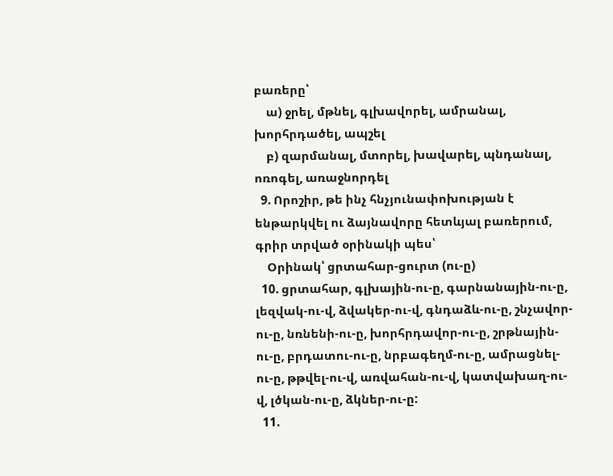բառերը՝
    ա) ջրել, մթնել, գլխավորել, ամրանալ, խորհրդածել, ապշել
    բ) զարմանալ, մտորել, խավարել, պնդանալ, ոռոգել, առաջնորդել
  9. Որոշիր, թե ինչ հնչյունափոխության է ենթարկվել ու ձայնավորը հետևյալ բառերում, գրիր տրված օրինակի պես՝
    Օրինակ՝ ցրտահար-ցուրտ (ու-ը)
  10. ցրտահար, գլխային-ու-ը, գարնանային-ու-ը, լեզվակ-ու-վ, ձվակեր-ու-վ, գնդաձև-ու-ը, շնչավոր-ու-ը, նռնենի-ու-ը, խորհրդավոր-ու-ը, շրթնային-ու-ը, բրդատու-ու-ը, նրբագեղմ-ու-ը, ամրացնել-ու-ը, թթվել-ու-վ, առվահան-ու-վ, կատվախաղ-ու-վ, լծկան-ու-ը, ձկներ-ու-ը:
  11.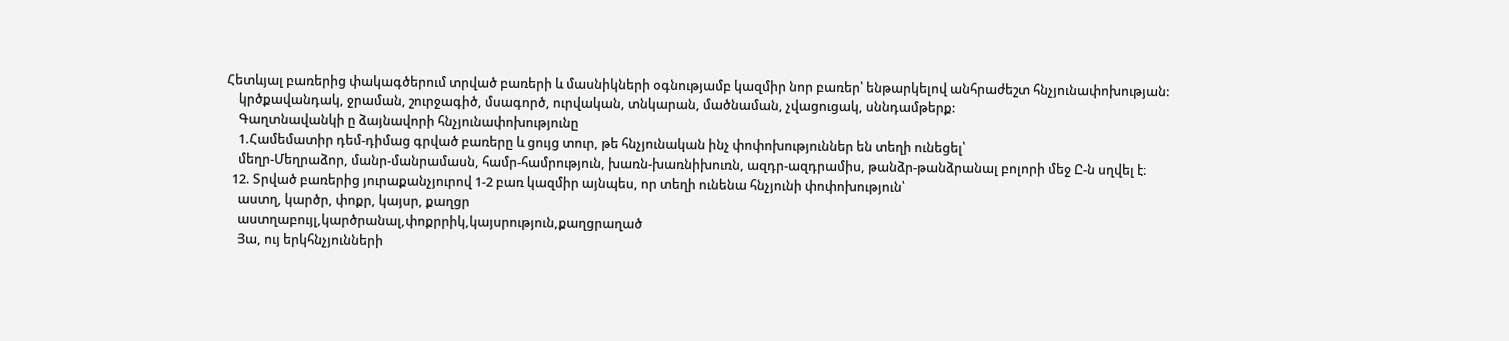Հետևյալ բառերից փակագծերում տրված բառերի և մասնիկների օգնությամբ կազմիր նոր բառեր՝ ենթարկելով անհրաժեշտ հնչյունափոխության:
    կրծքավանդակ, ջրաման, շուրջագիծ, մսագործ, ուրվական, տնկարան, մածնաման, չվացուցակ, սննդամթերք:
    Գաղտնավանկի ը ձայնավորի հնչյունափոխությունը
    1.Համեմատիր դեմ-դիմաց գրված բառերը և ցույց տուր, թե հնչյունական ինչ փոփոխություններ են տեղի ունեցել՝
    մեղր-Մեղրաձոր, մանր-մանրամասն, համր-համրություն, խառն-խառնիխուռն, ազդր-ազդրամիս, թանձր-թանձրանալ բոլորի մեջ Ը-ն սղվել է։
  12. Տրված բառերից յուրաքանչյուրով 1-2 բառ կազմիր այնպես, որ տեղի ունենա հնչյունի փոփոխություն՝
    աստղ, կարծր, փոքր, կայսր, քաղցր
    աստղաբույլ,կարծրանալ,փոքրրիկ,կայսրություն,քաղցրաղած
    Յա, ույ երկհնչյունների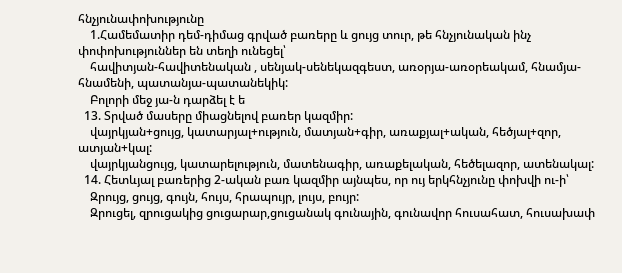հնչյունափոխությունը
    1.Համեմատիր դեմ-դիմաց գրված բառերը և ցույց տուր, թե հնչյունական ինչ փոփոխություններ են տեղի ունեցել՝
    հավիտյան-հավիտենական , սենյակ-սենեկազգեստ, առօրյա-առօրեակամ, հնամյա-հնամենի, պատանյա-պատանեկիկ:
    Բոլորի մեջ յա-ն դարձել է ե
  13. Տրված մասերը միացնելով բառեր կազմիր:
    վայրկյան+ցույց, կատարյալ+ություն, մատյան+գիր, առաքյալ+ական, հեծյալ+զոր, ատյան+կալ:
    վայրկյանցույց, կատարելություն, մատենագիր, առաքելական, հեծելազոր, ատենակալ:
  14. Հետևյալ բառերից 2-ական բառ կազմիր այնպես, որ ույ երկհնչյունը փոխվի ու-ի՝
    Զրույց, ցույց, գույն, հույս, հրապույր, լույս, բույր:
    Զրուցել, զրուցակից ցուցարար,ցուցանակ գունային, գունավոր հուսահատ, հուսախափ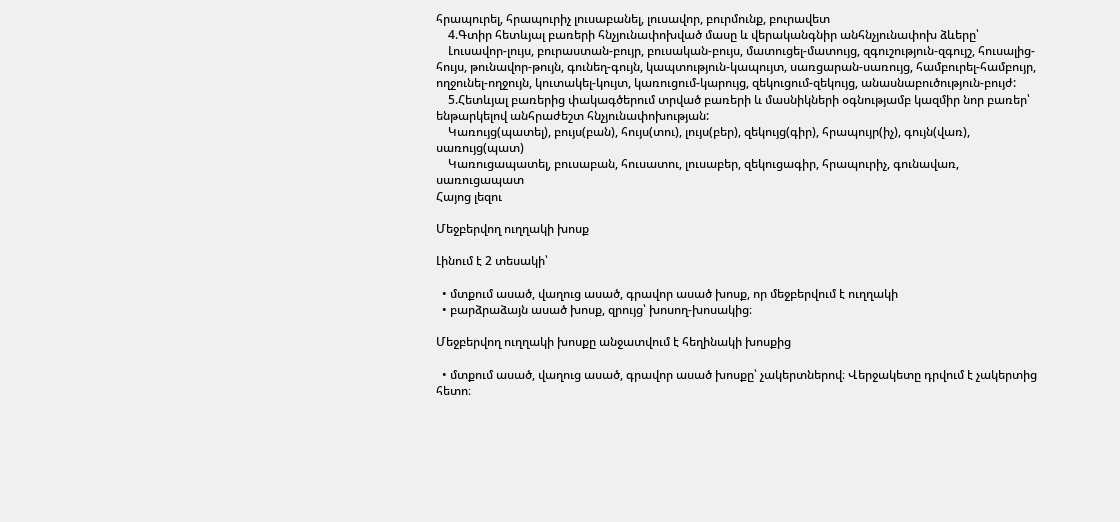հրապուրել, հրապուրիչ լուսաբանել, լուսավոր, բուրմունք, բուրավետ
    4.Գտիր հետևյալ բառերի հնչյունափոխված մասը և վերականգնիր անհնչյունափոխ ձևերը՝
    Լուսավոր-լույս, բուրաստան-բույր, բուսական-բույս, մատուցել-մատույց, զգուշություն-զգույշ, հուսալից-հույս, թունավոր-թույն, գունեղ-գույն, կապտություն-կապույտ, սառցարան-սառույց, համբուրել-համբույր, ողջունել-ողջույն, կուտակել-կույտ, կառուցում-կարույց, զեկուցում-զեկույց, անասնաբուծություն-բույժ:
    5.Հետևյալ բառերից փակագծերում տրված բառերի և մասնիկների օգնությամբ կազմիր նոր բառեր՝ ենթարկելով անհրաժեշտ հնչյունափոխության:
    Կառույց(պատել), բույս(բան), հույս(տու), լույս(բեր), զեկույց(գիր), հրապույր(իչ), գույն(վառ), սառույց(պատ)
    Կառուցապատել, բուսաբան, հուսատու, լուսաբեր, զեկուցագիր, հրապուրիչ, գունավառ, սառուցապատ
Հայոց լեզու

Մեջբերվող ուղղակի խոսք

Լինում է 2 տեսակի՝

  • մտքում ասած, վաղուց ասած, գրավոր ասած խոսք, որ մեջբերվում է ուղղակի
  • բարձրաձայն ասած խոսք, զրույց՝ խոսող-խոսակից։

Մեջբերվող ուղղակի խոսքը անջատվում է հեղինակի խոսքից

  • մտքում ասած, վաղուց ասած, գրավոր ասած խոսքը՝ չակերտներով։ Վերջակետը դրվում է չակերտից հետո։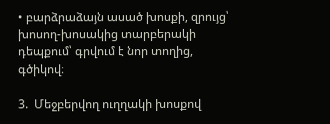• բարձրաձայն ասած խոսքի, զրույց՝ խոսող-խոսակից տարբերակի դեպքում՝ գրվում է նոր տողից, գծիկով։

3.  Մեջբերվող ուղղակի խոսքով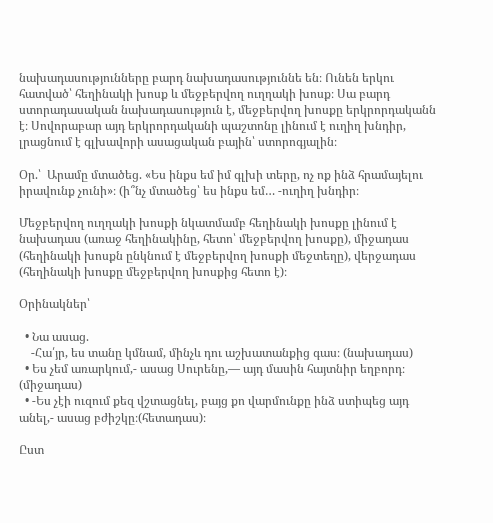նախադասությունները բարդ նախադասություննե են։ Ունեն երկու հատված՝ հեղինակի խոսք և մեջբերվող ուղղակի խոսք։ Սա բարդ ստորադասական նախադասություն է, մեջբերվող խոսքը երկրորդականն է։ Սովորաբար այդ երկրորդականի պաշտոնը լինում է ուղիղ խնդիր, լրացնում է գլխավորի ասացական բային՝ ստորոգյալին։

Օր.՝  Արամը մտածեց. «Ես ինքս եմ իմ գլխի տերը, ոչ ոք ինձ հրամայելու իրավունք չունի»։ (ի՞նչ մտածեց՝ ես ինքս եմ… -ուղիղ խնդիր։

Մեջբերվող ուղղակի խոսքի նկատմամբ հեղինակի խոսքը լինում է նախադաս (առաջ հեղինակինը, հետո՝ մեջբերվող խոսքը), միջադաս (հեղինակի խոսքն ընկնում է մեջբերվող խոսքի մեջտեղը), վերջադաս (հեղինակի խոսքը մեջբերվող խոսքից հետո է)։

Օրինակներ՝

  • Նա ասաց.
    -Հա՛յր, ես տանը կմնամ, մինչև դու աշխատանքից գաս։ (նախադաս)
  • Ես չեմ առարկում,- ասաց Սուրենը,— այդ մասին հայտնիր եղբորդ։ (միջադաս)
  • -Ես չէի ուզում քեզ վշտացնել, բայց քո վարմունքը ինձ ստիպեց այդ անել,- ասաց բժիշկը։(հետադաս)։

Ըստ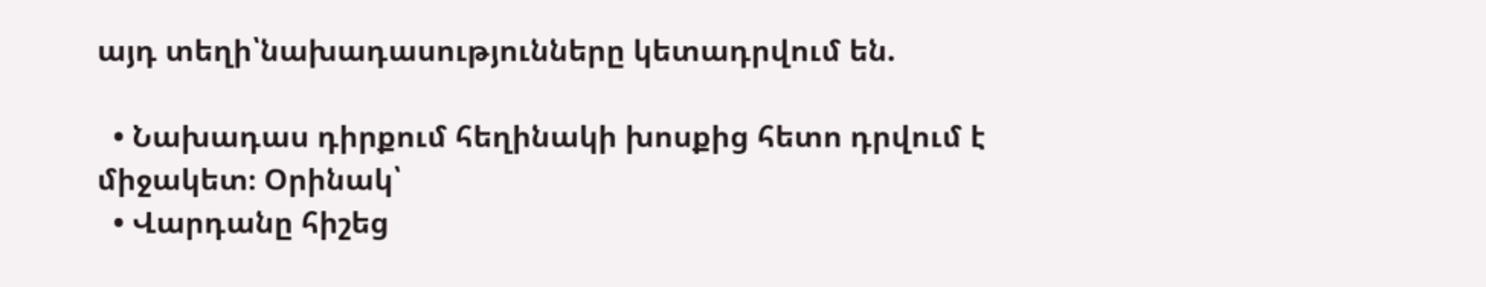այդ տեղի՝նախադասությունները կետադրվում են.

  • Նախադաս դիրքում հեղինակի խոսքից հետո դրվում է միջակետ։ Օրինակ՝
  • Վարդանը հիշեց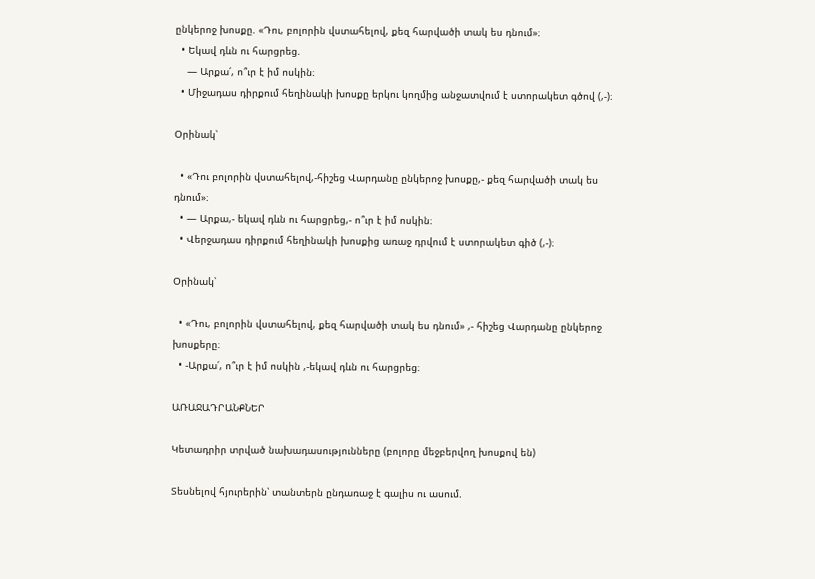ընկերոջ խոսքը. «Դու, բոլորին վստահելով, քեզ հարվածի տակ ես դնում»։
  • Եկավ դևն ու հարցրեց.
    — Արքա՛, ո՞ւր է իմ ոսկին։
  • Միջադաս դիրքում հեղինակի խոսքը երկու կողմից անջատվում է ստորակետ գծով (,-)։

Օրինակ՝

  • «Դու բոլորին վստահելով,-հիշեց Վարդանը ընկերոջ խոսքը,- քեզ հարվածի տակ ես դնում»։
  • — Արքա,- եկավ դևն ու հարցրեց,- ո՞ւր է իմ ոսկին։
  • Վերջադաս դիրքում հեղինակի խոսքից առաջ դրվում է ստորակետ գիծ (,-)։

Օրինակ՝

  • «Դու, բոլորին վստահելով, քեզ հարվածի տակ ես դնում» ,- հիշեց Վարդանը ընկերոջ խոսքերը։
  • -Արքա՛, ո՞ւր է իմ ոսկին ,-եկավ դևն ու հարցրեց։

ԱՌԱՋԱԴՐԱՆՔՆԵՐ

Կետադրիր տրված նախադասությունները (բոլորը մեջբերվող խոսքով են)

Տեսնելով հյուրերին՝ տանտերն ընդառաջ է գալիս ու ասում.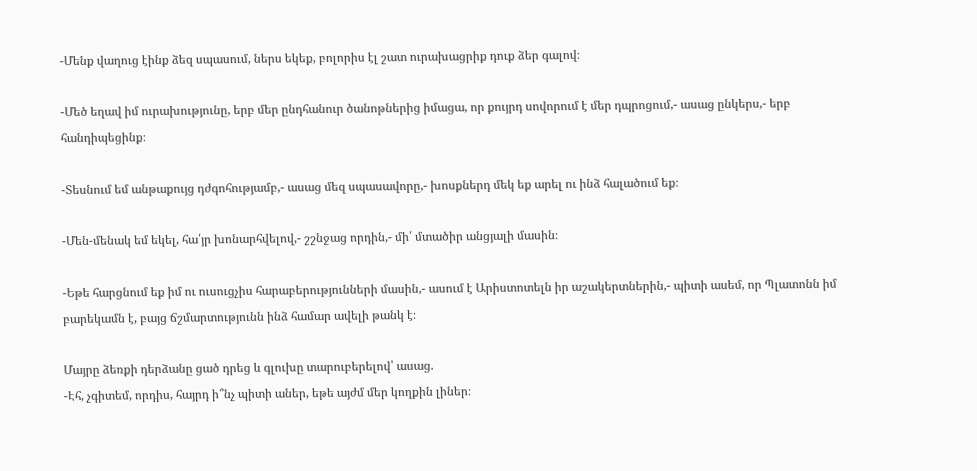-Մենք վաղուց էինք ձեզ սպասում, ներս եկեք, բոլորիս էլ շատ ուրախացրիք դուք ձեր գալով։

-Մեծ եղավ իմ ուրախությունը, երբ մեր ընդհանուր ծանոթներից իմացա, որ քույրդ սովորում է մեր դպրոցում,- ասաց ընկերս,- երբ հանդիպեցինք։

-Տեսնում եմ անթաքույց դժգոհությամբ,- ասաց մեզ սպասավորը,- խոսքներդ մեկ եք արել ու ինձ հալածում եք։

-Մեն-մենակ եմ եկել, հա՛յր խոնարհվելով,- շշնջաց որդին,- մի՛ մտածիր անցյալի մասին։

-Եթե հարցնում եք իմ ու ուսուցչիս հարաբերությունների մասին,- ասում է Արիստոտելն իր աշակերտներին,- պիտի ասեմ, որ Պլատոնն իմ բարեկամն է, բայց ճշմարտությունն ինձ համար ավելի թանկ է։

Մայրը ձեռքի դերձանը ցած դրեց և գլուխը տարուբերելով՝ ասաց.
-Էհ, չգիտեմ, որդիս, հայրդ ի՞նչ պիտի աներ, եթե այժմ մեր կողքին լիներ։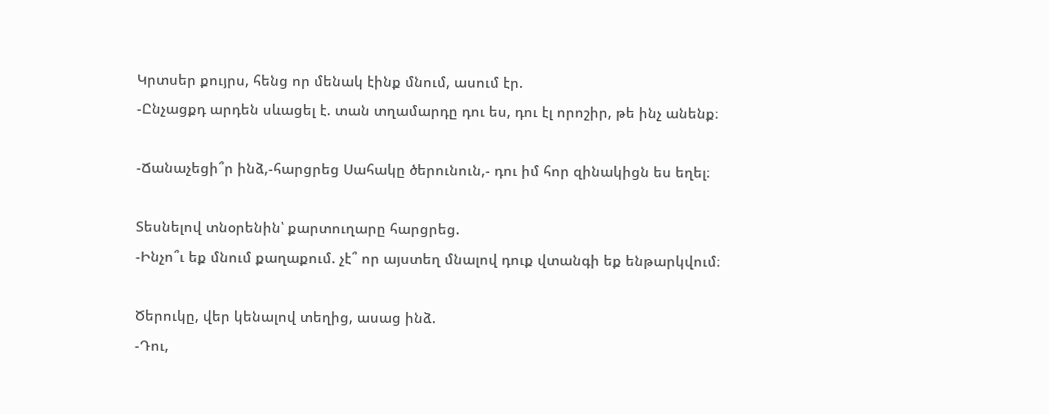Կրտսեր քույրս, հենց որ մենակ էինք մնում, ասում էր.
-Ընչացքդ արդեն սևացել է. տան տղամարդը դու ես, դու էլ որոշիր, թե ինչ անենք։

-Ճանաչեցի՞ր ինձ,-հարցրեց Սահակը ծերունուն,- դու իմ հոր զինակիցն ես եղել։

Տեսնելով տնօրենին՝ քարտուղարը հարցրեց.
-Ինչո՞ւ եք մնում քաղաքում. չէ՞ որ այստեղ մնալով դուք վտանգի եք ենթարկվում։

Ծերուկը, վեր կենալով տեղից, ասաց ինձ.
-Դու,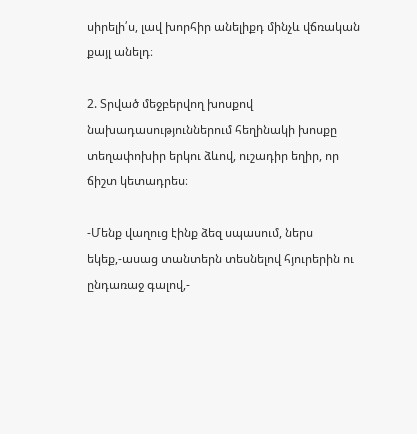սիրելի՛ս, լավ խորհիր անելիքդ մինչև վճռական քայլ անելդ։

2. Տրված մեջբերվող խոսքով նախադասություններում հեղինակի խոսքը տեղափոխիր երկու ձևով, ուշադիր եղիր, որ ճիշտ կետադրես։

-Մենք վաղուց էինք ձեզ սպասում, ներս եկեք,-ասաց տանտերն տեսնելով հյուրերին ու ընդառաջ գալով,-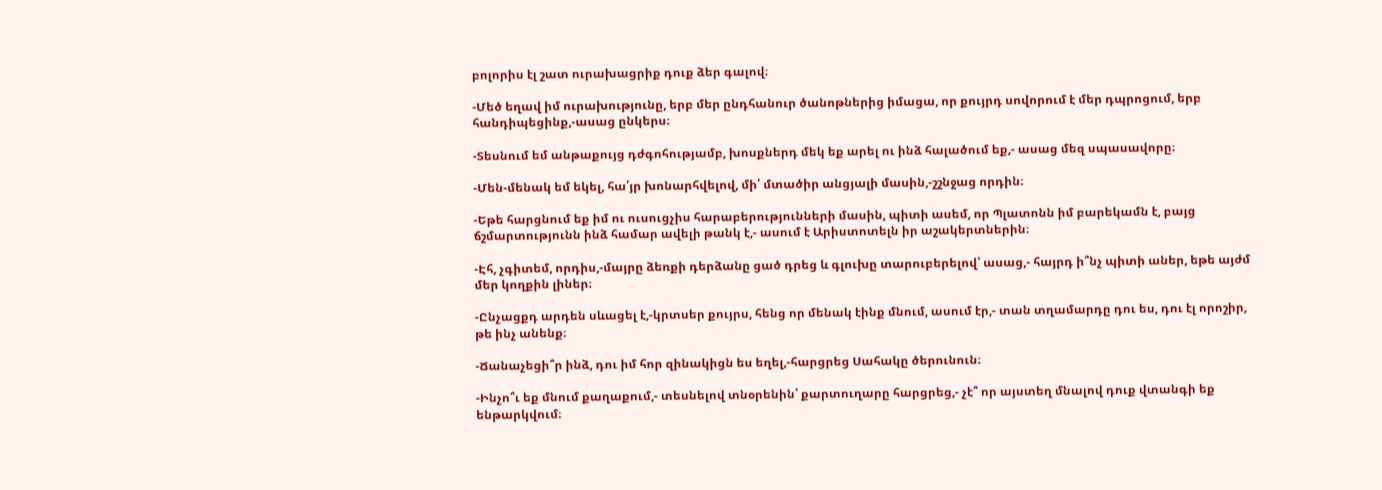բոլորիս էլ շատ ուրախացրիք դուք ձեր գալով։

-Մեծ եղավ իմ ուրախությունը, երբ մեր ընդհանուր ծանոթներից իմացա, որ քույրդ սովորում է մեր դպրոցում, երբ հանդիպեցինք,-ասաց ընկերս։

-Տեսնում եմ անթաքույց դժգոհությամբ, խոսքներդ մեկ եք արել ու ինձ հալածում եք,- ասաց մեզ սպասավորը։

-Մեն-մենակ եմ եկել, հա՛յր խոնարհվելով, մի՛ մտածիր անցյալի մասին,-շշնջաց որդին։

-Եթե հարցնում եք իմ ու ուսուցչիս հարաբերությունների մասին, պիտի ասեմ, որ Պլատոնն իմ բարեկամն է, բայց ճշմարտությունն ինձ համար ավելի թանկ է,- ասում է Արիստոտելն իր աշակերտներին։

-Էհ, չգիտեմ, որդիս,-մայրը ձեռքի դերձանը ցած դրեց և գլուխը տարուբերելով՝ ասաց,- հայրդ ի՞նչ պիտի աներ, եթե այժմ մեր կողքին լիներ։

-Ընչացքդ արդեն սևացել է,-կրտսեր քույրս, հենց որ մենակ էինք մնում, ասում էր,- տան տղամարդը դու ես, դու էլ որոշիր, թե ինչ անենք։

-Ճանաչեցի՞ր ինձ, դու իմ հոր զինակիցն ես եղել,-հարցրեց Սահակը ծերունուն։

-Ինչո՞ւ եք մնում քաղաքում,- տեսնելով տնօրենին՝ քարտուղարը հարցրեց,- չէ՞ որ այստեղ մնալով դուք վտանգի եք ենթարկվում։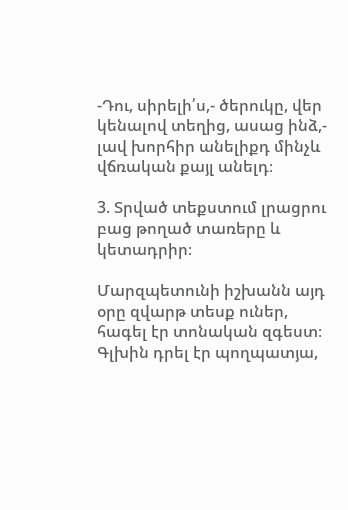-Դու, սիրելի՛ս,- ծերուկը, վեր կենալով տեղից, ասաց ինձ,- լավ խորհիր անելիքդ մինչև վճռական քայլ անելդ։

3. Տրված տեքստում լրացրու բաց թողած տառերը և կետադրիր։

Մարզպետունի իշխանն այդ օրը զվարթ տեսք ուներ, հագել էր տոնական զգեստ։ Գլխին դրել էր պողպատյա,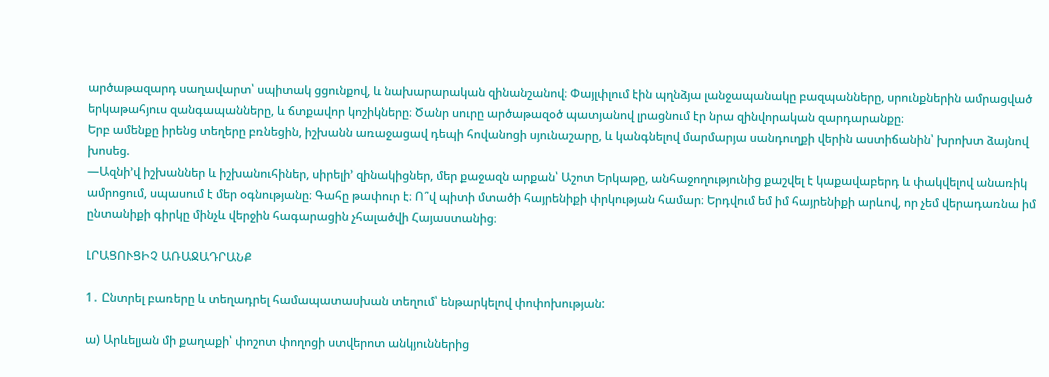արծաթազարդ սաղավարտ՝ սպիտակ ցցունքով, և նախարարական զինանշանով։ Փայլփլում էին պղնձյա լանջապանակը բազպանները, սրունքներին ամրացված երկաթահյուս զանգապանները, և ճտքավոր կոշիկները։ Ծանր սուրը արծաթազօծ պատյանով լրացնում էր նրա զինվորական զարդարանքը։
Երբ ամենքը իրենց տեղերը բռնեցին, իշխանն առաջացավ դեպի հովանոցի սյունաշարը, և կանգնելով մարմարյա սանդուղքի վերին աստիճանին՝ խրոխտ ձայնով խոսեց.
—Ազնի’վ իշխաններ և իշխանուհիներ, սիրելի’ զինակիցներ, մեր քաջազն արքան՝ Աշոտ Երկաթը, անհաջողությունից քաշվել է կաքավաբերդ և փակվելով անառիկ ամրոցում, սպասում է մեր օգնությանը։ Գահը թափուր է։ Ո՞վ պիտի մտածի հայրենիքի փրկության համար։ Երդվում եմ իմ հայրենիքի արևով, որ չեմ վերադառնա իմ ընտանիքի գիրկը մինչև վերջին հագարացին չհալածվի Հայաստանից։

ԼՐԱՑՈՒՑԻՉ ԱՌԱՋԱԴՐԱՆՔ

1․ Ընտրել բառերը և տեղադրել համապատասխան տեղում՝ ենթարկելով փոփոխության:

ա) Արևելյան մի քաղաքի՝ փոշոտ փողոցի ստվերոտ անկյուններից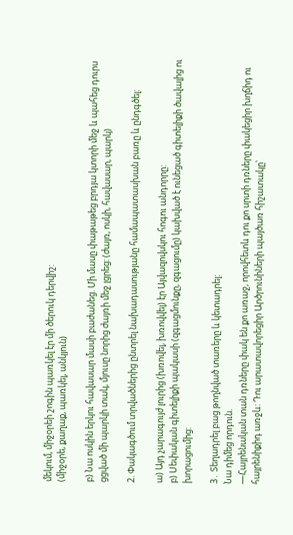մեկում, միջօրեի շոգին պառկել էր մի ծերուկ դերվիշ:
(միջօրե, քաղաք, պառկել, անկյուն)

բ) Նա ոսկին երկու հավասար մասի բաժանեց. Մի մասը փաթաթեց բրդյա կտորի մեջ և պահեց դուրս ցցված մի պարկի տակ, մյուսը նորից ժայռի մեջ լցրեց: (ժայռ, ոսկի, հավասար, պարկ)

2. Փակագծում տրվածներից ընտրել նախադասությանը համապատասխան բառը և ընդգծել:

ա) Այդ չարագույժ լուրից (խռովել, խռովվել) էր Այվազովսկու հոգու անդորրը:
բ) Սեփական գիտելիքի պակասի (զգացմունքը, զգացումը) կախված է ունեցած գիտելիքի ծավալից ու խորացումից:

3․ Տեղադրել բաց թողնված տառերը և կետադրել:
Նա դիմեց որդուն.
—Հայրենական տան դռները փակ են քո առաջ, որովհետև դու քո սրտի դռները փակեցիր խղճիդ ու հայրենիքիդ առջև: Դու արատավորեցիր Արծրունիների պայծառ հիշատակը՝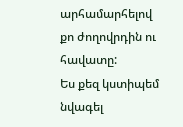արհամարհելով քո ժողովրդին ու հավատը:
Ես քեզ կստիպեմ նվագել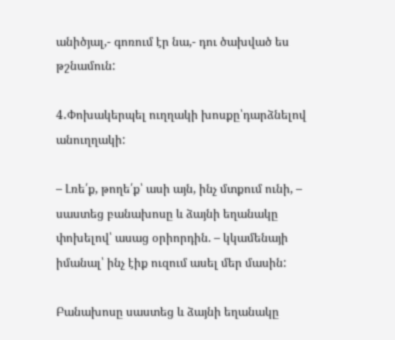անիծյալ,- գոռում էր նա,- դու ծախված ես թշնամուն:

4․Փոխակերպել ուղղակի խոսքը՝դարձնելով անուղղակի:

– Լռե՛ք, թողե՛ք՝ ասի այն, ինչ մտքում ունի, – սաստեց բանախոսը և ձայնի եղանակը փոխելով՝ ասաց օրիորդին. – կկամենայի իմանալ՝ ինչ էիք ուզում ասել մեր մասին:

Բանախոսը սաստեց և ձայնի եղանակը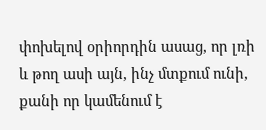փոխելով օրիորդին ասաց, որ լռի և թող ասի այն, ինչ մտքում ունի, քանի որ կամենում է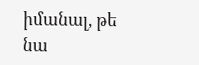իմանալ, թե նա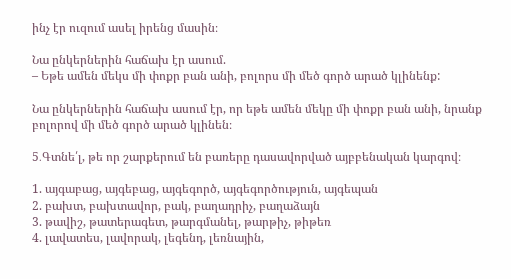ինչ էր ուզում ասել իրենց մասին։

Նա ընկերներին հաճախ էր ասում.
– Եթե ամեն մեկս մի փոքր բան անի, բոլորս մի մեծ գործ արած կլինենք:

Նա ընկերներին հաճախ ասում էր, որ եթե ամեն մեկը մի փոքր բան անի, նրանք բոլորով մի մեծ գործ արած կլինեն։

5․Գտնե՛լ, թե որ շարքերում են բառերը դասավորված այբբենական կարգով։

1. այգաբաց, այգեբաց, այգեգործ, այգեգործություն, այգեպան
2. բախտ, բախտավոր, բակ, բաղադրիչ, բաղաձայն
3. թավիշ, թատերագետ, թարգմանել, թարթիչ, թիթեռ
4. լավատես, լավորակ, լեգենդ, լեռնային,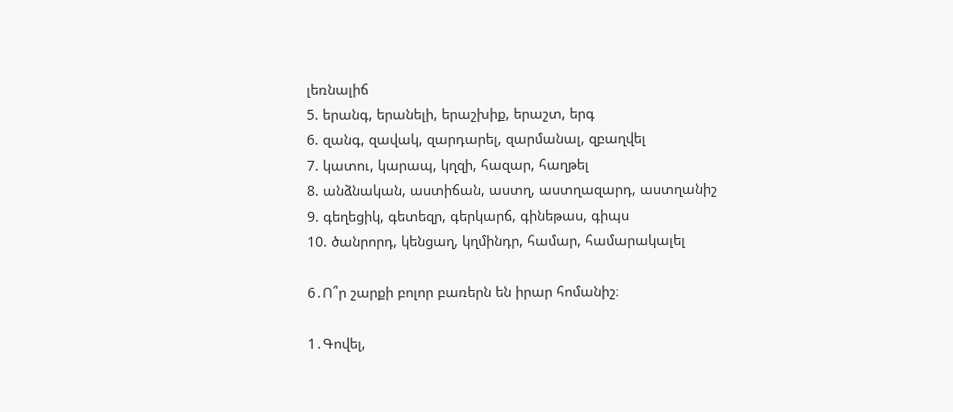լեռնալիճ
5. երանգ, երանելի, երաշխիք, երաշտ, երգ
6. զանգ, զավակ, զարդարել, զարմանալ, զբաղվել
7. կատու, կարապ, կղզի, հազար, հաղթել
8. անձնական, աստիճան, աստղ, աստղազարդ, աստղանիշ
9. գեղեցիկ, գետեզր, գերկարճ, գինեթաս, գիպս
10. ծանրորդ, կենցաղ, կղմինդր, համար, համարակալել

6․Ո՞ր շարքի բոլոր բառերն են իրար հոմանիշ։

1․Գովել,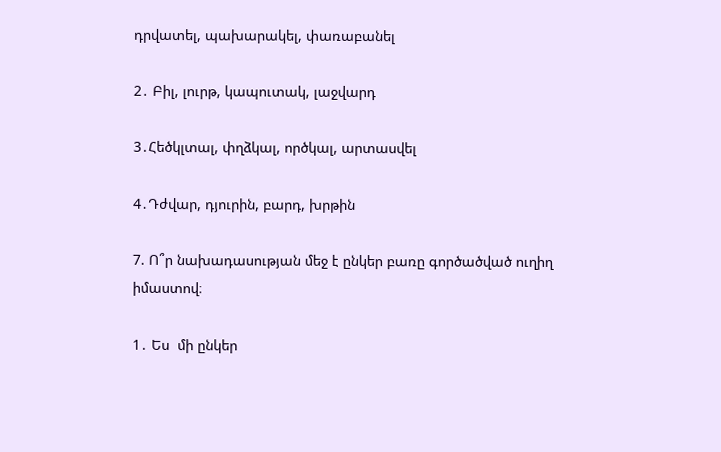դրվատել, պախարակել, փառաբանել

2․ Բիլ, լուրթ, կապուտակ, լաջվարդ

3․Հեծկլտալ, փղձկալ, ործկալ, արտասվել

4․Դժվար, դյուրին, բարդ, խրթին

7. Ո՞ր նախադասության մեջ է ընկեր բառը գործածված ուղիղ իմաստով։

1․ Ես  մի ընկեր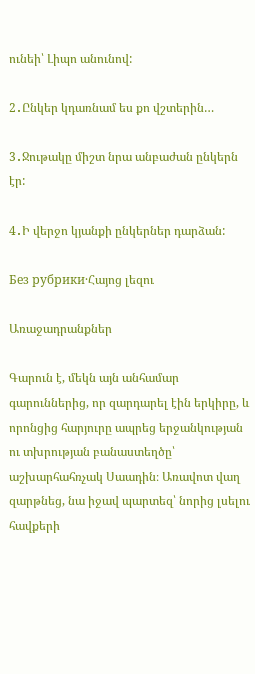ունեի՝ Լիպո անունով:

2․Ընկեր կդառնամ ես քո վշտերին…

3․Ջութակը միշտ նրա անբաժան ընկերն էր:

4․Ի վերջո կյանքի ընկերներ դարձան:

Без рубрики·Հայոց լեզու

Առաջադրանքներ

Գարուն է, մեկն այն անհամար գարուններից, որ զարդարել էին երկիրը, և որոնցից հարյուրը ապրեց երջանկության ու տխրության բանաստեղծը՝ աշխարհահռչակ Սաադին։ Առավոտ վաղ զարթնեց, նա իջավ պարտեզ՝ նորից լսելու հավքերի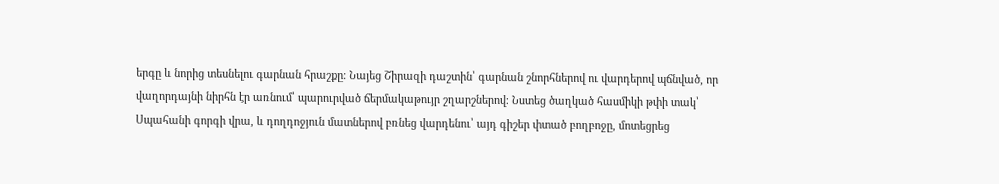երգը և նորից տեսնելու գարնան հրաշքը։ Նայեց Շիրազի դաշտին՝ գարնան շնորհներով ու վարդերով պճնված, որ վաղորդայնի նիրհն էր առնում՝ պարուրված ճերմակաթույր շղարշներով։ Նստեց ծաղկած հասմիկի թփի տակ՝ Սպահանի գորգի վրա, և դողդոջյուն մատներով բռնեց վարդենու՝ այդ գիշեր փտած բողբոջը, մոտեցրեց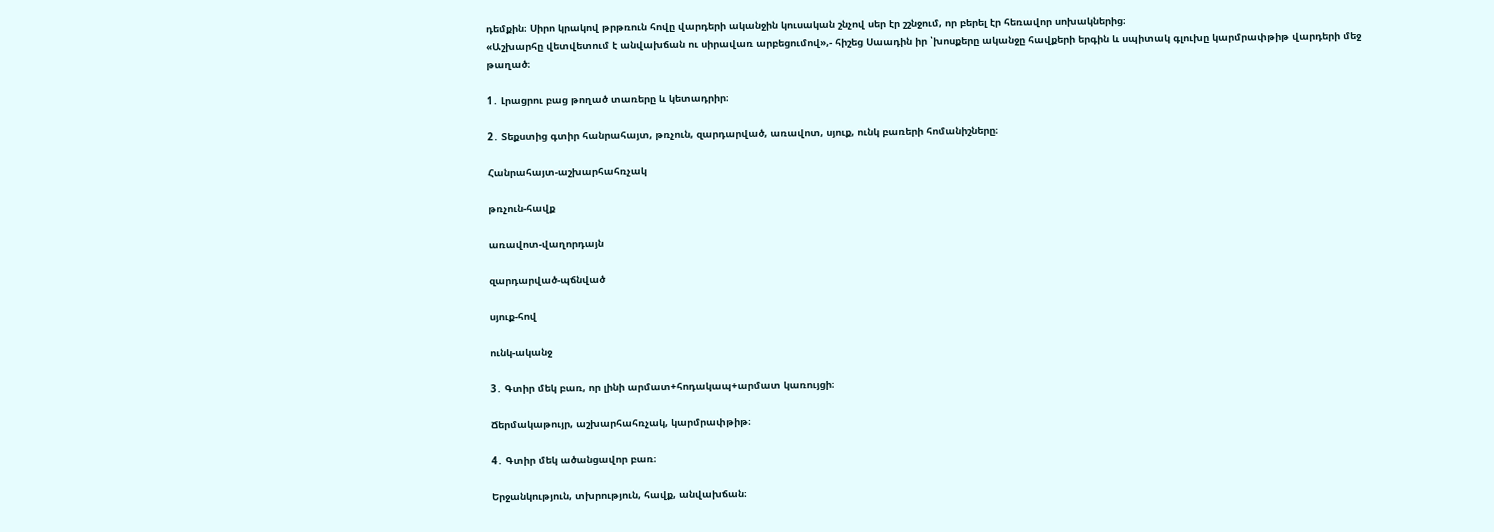դեմքին։ Սիրո կրակով թրթռուն հովը վարդերի ականջին կուսական շնչով սեր էր շշնջում, որ բերել էր հեռավոր սոխակներից։
«Աշխարհը վետվետում է անվախճան ու սիրավառ արբեցումով»,- հիշեց Սաադին իր ՝խոսքերը ականջը հավքերի երգին և սպիտակ գլուխը կարմրափթիթ վարդերի մեջ թաղած։

1․ Լրացրու բաց թողած տառերը և կետադրիր։

2․ Տեքստից գտիր հանրահայտ, թռչուն, զարդարված, առավոտ, սյուք, ունկ բառերի հոմանիշները։

Հանրահայտ-աշխարհահռչակ

թռչուն-հավք

առավոտ-վաղորդայն

զարդարված-պճնված

սյուք-հով

ունկ-ականջ

3․ Գտիր մեկ բառ, որ լինի արմատ+հոդակապ+արմատ կառույցի։

Ճերմակաթույր, աշխարհահռչակ, կարմրափթիթ։

4․ Գտիր մեկ ածանցավոր բառ։

Երջանկություն, տխրություն, հավք, անվախճան։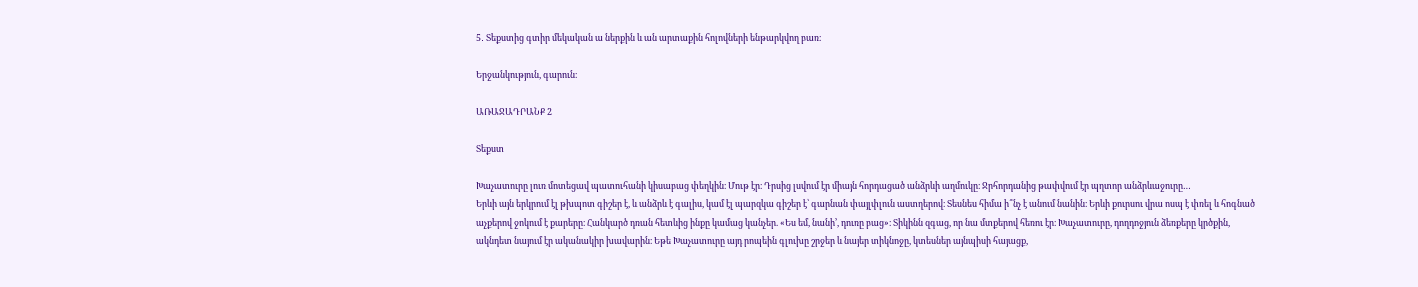5․ Տեքստից գտիր մեկական ա ներքին և ան արտաքին հոլովների ենթարկվող բառ։

Երջանկություն, գարուն։

ԱՌԱՋԱԴՐԱՆՔ 2

Տեքստ

Խաչատուրը լուռ մոտեցավ պատուհանի կիսաբաց փեղկին։ Մութ էր։ Դրսից լսվում էր միայն հորդացած անձրևի աղմուկը։ Ջրհորդանից թափվում էր պղտոր անձրևաջուրը…
Երևի այն երկրում էլ թխպոտ գիշեր է, և անձրև է գալիս, կամ էլ պարզկա գիշեր է՝ գարնան փայլփլուն աստղերով։ Տեսնես հիմա ի՞նչ է անում նանին։ Երևի քուրսու վրա ոսպ է փռել և հոգնած աչքերով ջոկում է քարերը։ Հանկարծ դռան հետևից ինքը կամաց կանչեր. «Ես եմ, նանի’, դուռը բաց»։ Տիկինն զգաց, որ նա մտքերով հեռու էր։ Խաչատուրը, դողդոջյուն ձեռքերը կրծքին, ակնդետ նայում էր ականակիր խավարին։ Եթե Խաչատուրը այդ րոպեին գլուխը շրջեր և նայեր տիկնոջը, կտեսներ այնպիսի հայացք,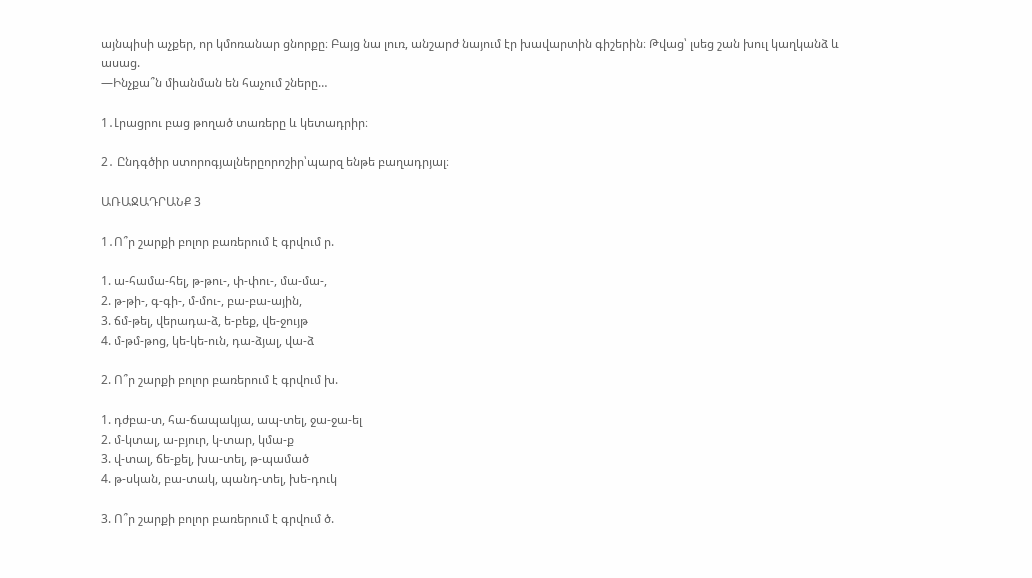այնպիսի աչքեր, որ կմոռանար ցնորքը։ Բայց նա լուռ, անշարժ նայում էր խավարտին գիշերին։ Թվաց՝ լսեց շան խուլ կաղկանձ և ասաց.
—Ինչքա՞ն միանման են հաչում շները…

1․Լրացրու բաց թողած տառերը և կետադրիր։

2․ Ընդգծիր ստորոգյալներըորոշիր՝պարզ ենթե բաղադրյալ։

ԱՌԱՋԱԴՐԱՆՔ 3

1․Ո՞ր շարքի բոլոր բառերում է գրվում ր.

1. ա-համա-հել, թ-թու-, փ-փու-, մա-մա-,
2. թ-թի-, գ-գի-, մ-մու-, բա-բա-ային,
3. ճմ-թել, վերադա-ձ, ե-բեք, վե-ջույթ
4. մ-թմ-թոց, կե-կե-ուն, դա-ձյալ, վա-ձ

2. Ո՞ր շարքի բոլոր բառերում է գրվում խ.

1. դժբա-տ, հա-ճապակյա, ապ-տել, ջա-ջա-ել
2. մ-կտալ, ա-բյուր, կ-տար, կմա-ք
3. վ-տալ, ճե-քել, խա-տել, թ-պամած
4. թ-սկան, բա-տակ, պանդ-տել, խե-դուկ

3. Ո՞ր շարքի բոլոր բառերում է գրվում ծ.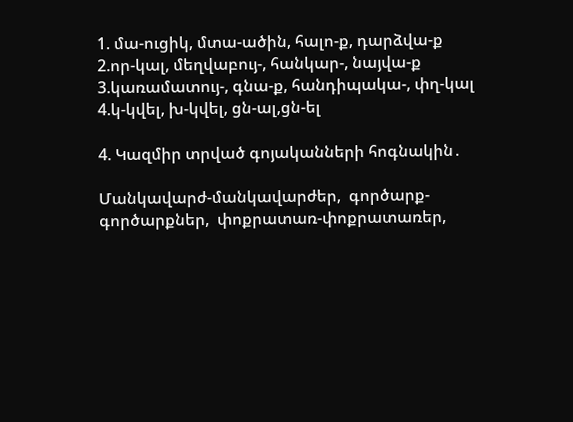1. մա-ուցիկ, մտա-ածին, հալո-ք, դարձվա-ք
2.որ-կալ, մեղվաբույ-, հանկար-, նայվա-ք
3.կառամատույ-, գնա-ք, հանդիպակա-, փղ-կալ
4.կ-կվել, խ-կվել, ցն-ալ,ցն-ել

4. Կազմիր տրված գոյականների հոգնակին․

Մանկավարժ-մանկավարժեր,  գործարք-գործարքներ,  փոքրատառ-փոքրատառեր,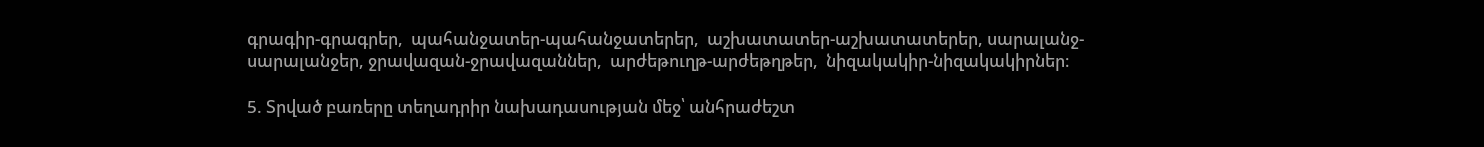գրագիր-գրագրեր,  պահանջատեր-պահանջատերեր,  աշխատատեր-աշխատատերեր, սարալանջ-սարալանջեր, ջրավազան-ջրավազաններ,  արժեթուղթ-արժեթղթեր,  նիզակակիր-նիզակակիրներ։

5. Տրված բառերը տեղադրիր նախադասության մեջ՝ անհրաժեշտ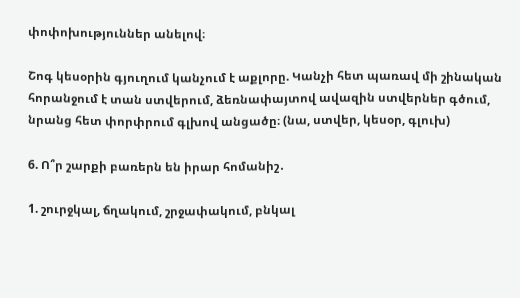փոփոխություններ անելով։

Շոգ կեսօրին գյուղում կանչում է աքլորը. Կանչի հետ պառավ մի շինական հորանջում է տան ստվերում, ձեռնափայտով ավազին ստվերներ գծում, նրանց հետ փորփրում գլխով անցածը։ (նա, ստվեր, կեսօր, գլուխ)

6. Ո՞ր շարքի բառերն են իրար հոմանիշ․

1. շուրջկալ, ճղակում, շրջափակում, բնկալ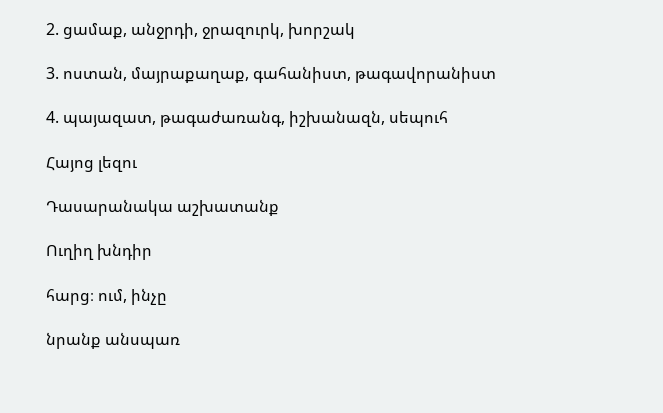2. ցամաք, անջրդի, ջրազուրկ, խորշակ

3. ոստան, մայրաքաղաք, գահանիստ, թագավորանիստ

4. պայազատ, թագաժառանգ, իշխանազն, սեպուհ

Հայոց լեզու

Դասարանակա աշխատանք

Ուղիղ խնդիր

հարց։ ում, ինչը

նրանք անսպառ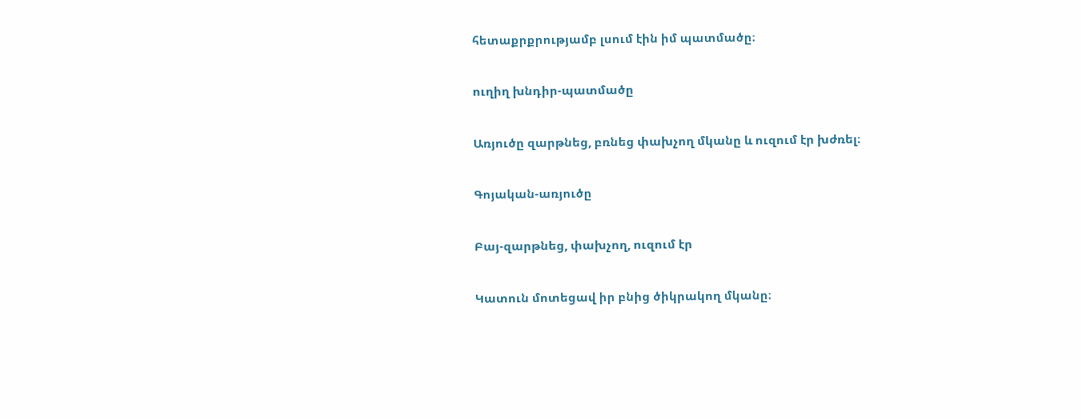հետաքրքրությամբ լսում էին իմ պատմածը։

ուղիղ խնդիր-պատմածը

Առյուծը զարթնեց, բռնեց փախչող մկանը և ուզում էր խժռել։

Գոյական-առյուծը

Բայ-զարթնեց, փախչող, ուզում էր

Կատուն մոտեցավ իր բնից ծիկրակող մկանը։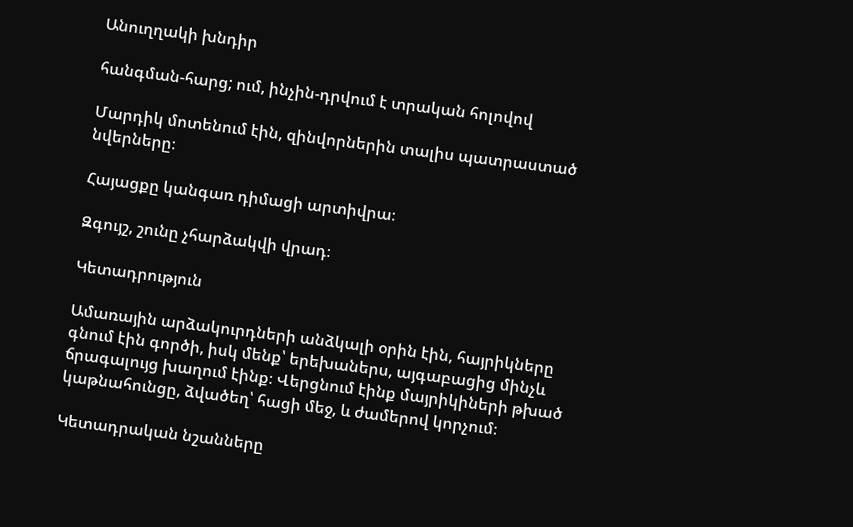Անուղղակի խնդիր

հանգման-հարց; ում, ինչին-դրվում է տրական հոլովով

Մարդիկ մոտենում էին, զինվորներին տալիս պատրաստած նվերները։

Հայացքը կանգառ դիմացի արտիվրա։

Զգույշ, շունը չհարձակվի վրադ։

Կետադրություն

Ամառային արձակուրդների անձկալի օրին էին, հայրիկները գնում էին գործի, իսկ մենք՝ երեխաներս, այգաբացից մինչև ճրագալույց խաղում էինք։ Վերցնում էինք մայրիկիների թխած կաթնահունցը, ձվածեղ՝ հացի մեջ, և ժամերով կորչում։

Կետադրական նշանները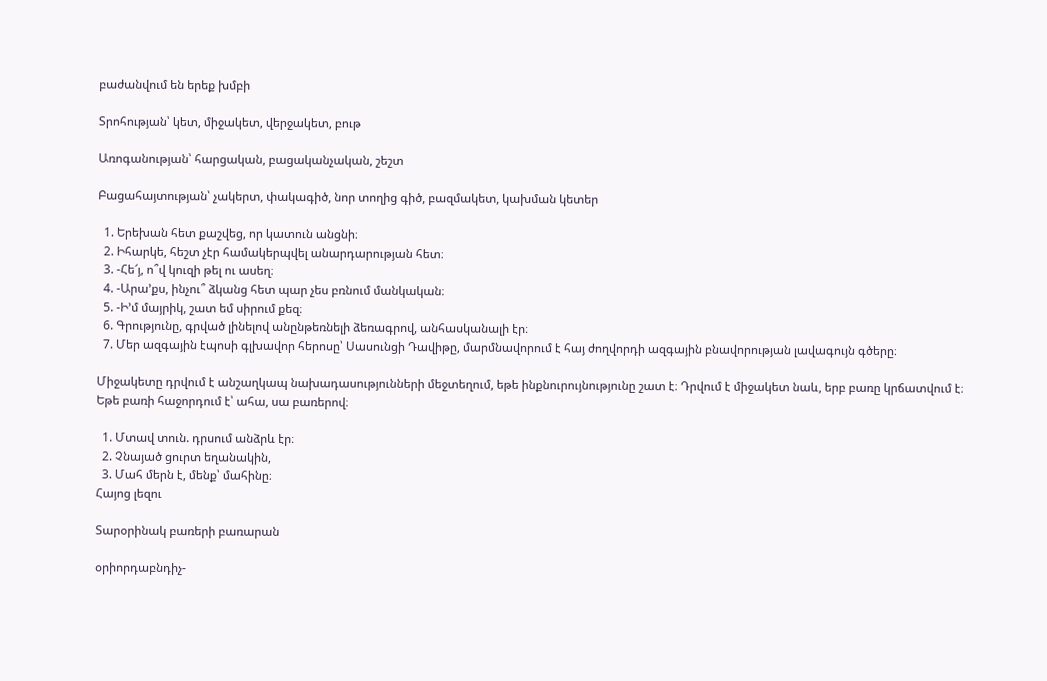բաժանվում են երեք խմբի

Տրոհության՝ կետ, միջակետ, վերջակետ, բութ

Առոգանության՝ հարցական, բացականչական, շեշտ

Բացահայտության՝ չակերտ, փակագիծ, նոր տողից գիծ, բազմակետ, կախման կետեր

  1. Երեխան հետ քաշվեց, որ կատուն անցնի։
  2. Իհարկե, հեշտ չէր համակերպվել անարդարության հետ։
  3. -Հե՜յ, ո՞վ կուզի թել ու ասեղ։
  4. -Արա’քս, ինչու՞ ձկանց հետ պար չես բռնում մանկական։
  5. -Ի’մ մայրիկ, շատ եմ սիրում քեզ։
  6. Գրությունը, գրված լինելով անընթեռնելի ձեռագրով, անհասկանալի էր։
  7. Մեր ազգային էպոսի գլխավոր հերոսը՝ Սասունցի Դավիթը, մարմնավորում է հայ ժողվորդի ազգային բնավորության լավագույն գծերը։

Միջակետը դրվում է անշաղկապ նախադասությունների մեջտեղում, եթե ինքնուրույնությունը շատ է։ Դրվում է միջակետ նաև, երբ բառը կրճատվում է։ Եթե բառի հաջորդում է՝ ահա, սա բառերով։

  1. Մտավ տուն. դրսում անձրև էր։
  2. Չնայած ցուրտ եղանակին,
  3. Մահ մերն է, մենք՝ մահինը։
Հայոց լեզու

Տարօրինակ բառերի բառարան

օրիորդաբնդիչ-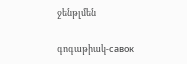ջենթլմեն

գոգաթիակ-савок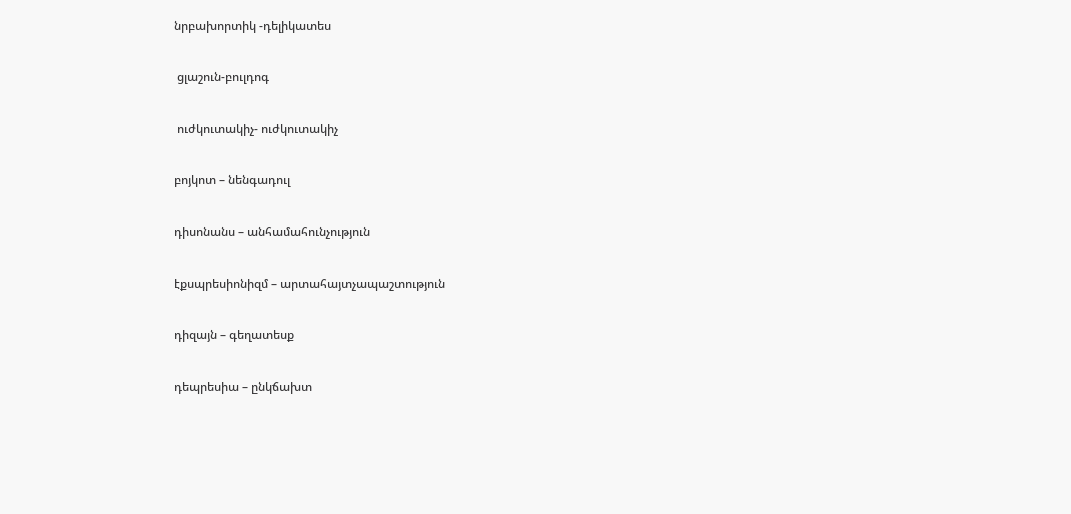նրբախորտիկ -դելիկատես

 ցլաշուն-բուլդոգ

 ուժկուտակիչ- ուժկուտակիչ

բոյկոտ – նենգադուլ

դիսոնանս – անհամահունչություն

էքսպրեսիոնիզմ – արտահայտչապաշտություն

դիզայն – գեղատեսք

դեպրեսիա – ընկճախտ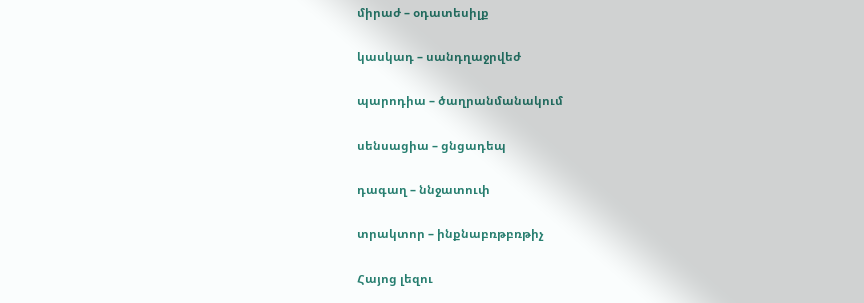միրաժ – օդատեսիլք

կասկադ – սանդղաջրվեժ

պարոդիա – ծաղրանմանակում

սենսացիա – ցնցադեպ

դագաղ – ննջատուփ

տրակտոր – ինքնաբռթբռթիչ

Հայոց լեզու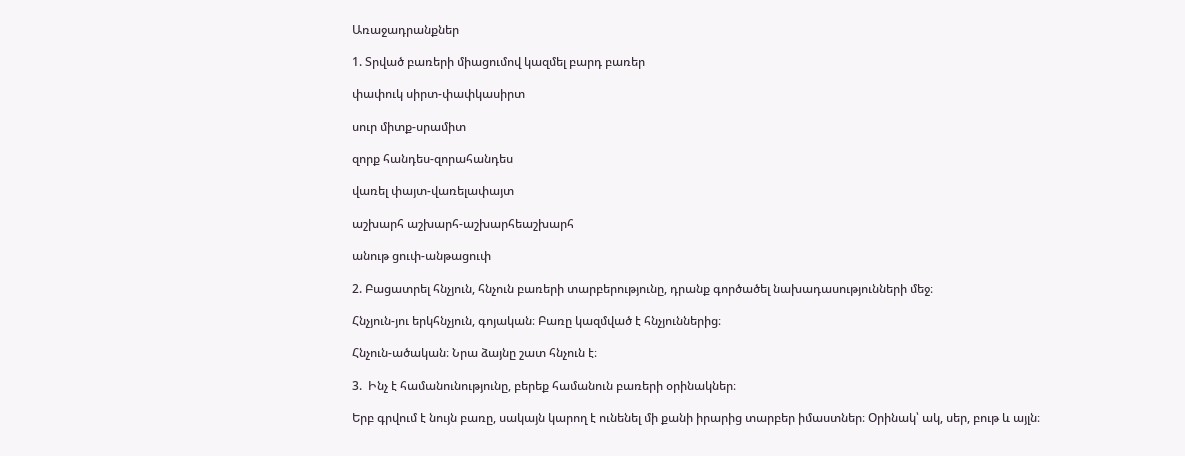Առաջադրանքներ

1. Տրված բառերի միացումով կազմել բարդ բառեր

փափուկ սիրտ-փափկասիրտ

սուր միտք-սրամիտ

զորք հանդես-զորահանդես

վառել փայտ-վառելափայտ

աշխարհ աշխարհ-աշխարհեաշխարհ

անութ ցուփ-անթացուփ

2. Բացատրել հնչյուն, հնչուն բառերի տարբերությունը, դրանք գործածել նախադասությունների մեջ։

Հնչյուն-յու երկհնչյուն, գոյական։ Բառը կազմված է հնչյուններից։

Հնչուն-ածական։ Նրա ձայնը շատ հնչուն է։

3.  Ինչ է համանունությունը, բերեք համանուն բառերի օրինակներ։

Երբ գրվում է նույն բառը, սակայն կարող է ունենել մի քանի իրարից տարբեր իմաստներ։ Օրինակ՝ ակ, սեր, բութ և այլն։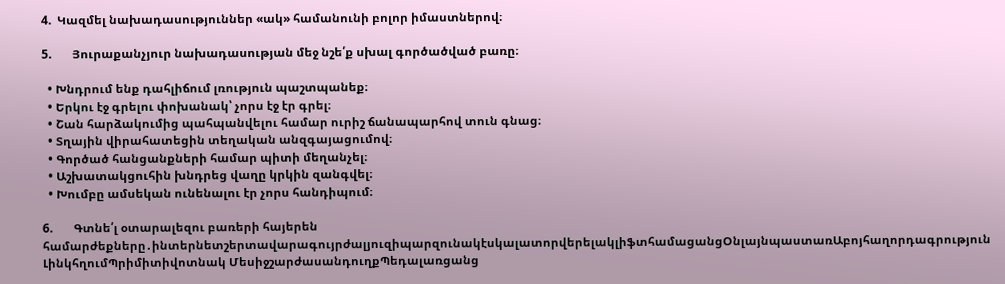4.  Կազմել նախադասություններ «ակ» համանունի բոլոր իմաստներով։

5.       Յուրաքանչյուր նախադասության մեջ նշե՛ք սխալ գործածված բառը։

  • Խնդրում ենք դահլիճում լռություն պաշտպանեք։
  • Երկու էջ գրելու փոխանակ՝ չորս էջ էր գրել։
  • Շան հարձակումից պահպանվելու համար ուրիշ ճանապարհով տուն գնաց։
  • Տղային վիրահատեցին տեղական անզգայացումով։
  • Գործած հանցանքների համար պիտի մեղանչել։
  • Աշխատակցուհին խնդրեց վաղը կրկին զանգվել։
  • Խումբը ամսեկան ունենալու էր չորս հանդիպում։

6.       Գտնե՛լ օտարալեզու բառերի հայերեն համարժեքները․ինտերնետշերտավարագույրժալյուզիպարզունակէսկալատորվերելակլիֆտհամացանցՕնլայնպաստառԱբոյհաղորդագրություն ԼինկհղումՊրիմիտիվոտնակ ՄեսիջշարժասանդուղքՊեդալառցանց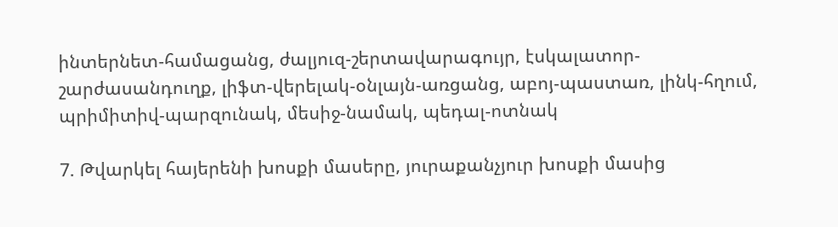ինտերնետ-համացանց, ժալյուզ-շերտավարագույր, էսկալատոր-շարժասանդուղք, լիֆտ-վերելակ-օնլայն-առցանց, աբոյ-պաստառ, լինկ-հղում, պրիմիտիվ-պարզունակ, մեսիջ-նամակ, պեդալ-ոտնակ

7. Թվարկել հայերենի խոսքի մասերը, յուրաքանչյուր խոսքի մասից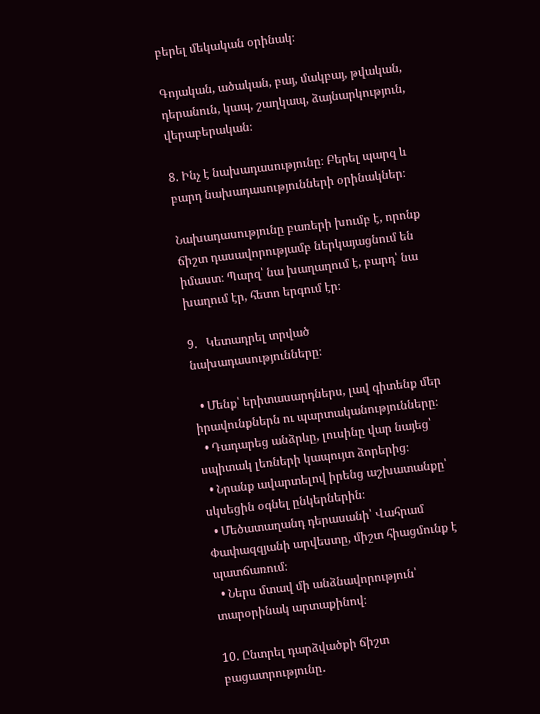բերել մեկական օրինակ։

Գոյական, ածական, բայ, մակբայ, թվական, դերանուն, կապ, շաղկապ, ձայնարկություն, վերաբերական։

8. Ինչ է նախադասությունը։ Բերել պարզ և բարդ նախադասությունների օրինակներ։

Նախադասությունը բառերի խումբ է, որոնք ճիշտ դասավորությամբ ներկայացնում են իմաստ։ Պարզ՝ նա խաղաղում է, բարդ՝ նա խաղում էր, հետո երգում էր։

9.   Կետադրել տրված նախադասությունները։

  • Մենք՝ երիտասարդներս, լավ գիտենք մեր իրավունքներն ու պարտականությունները։
  • Դադարեց անձրևը, լուսինը վար նայեց՝ սպիտակ լեռների կապույտ ձորերից։
  • Նրանք ավարտելով իրենց աշխատանքը՝ սկսեցին օգնել ընկերներին։
  • Մեծատաղանդ դերասանի՝ Վահրամ Փափազզյանի արվեստը, միշտ հիացմունք է պատճառում։
  • Ներս մտավ մի անձնավորություն՝ տարօրինակ արտաքինով։

10. Ընտրել դարձվածքի ճիշտ բացատրությունը․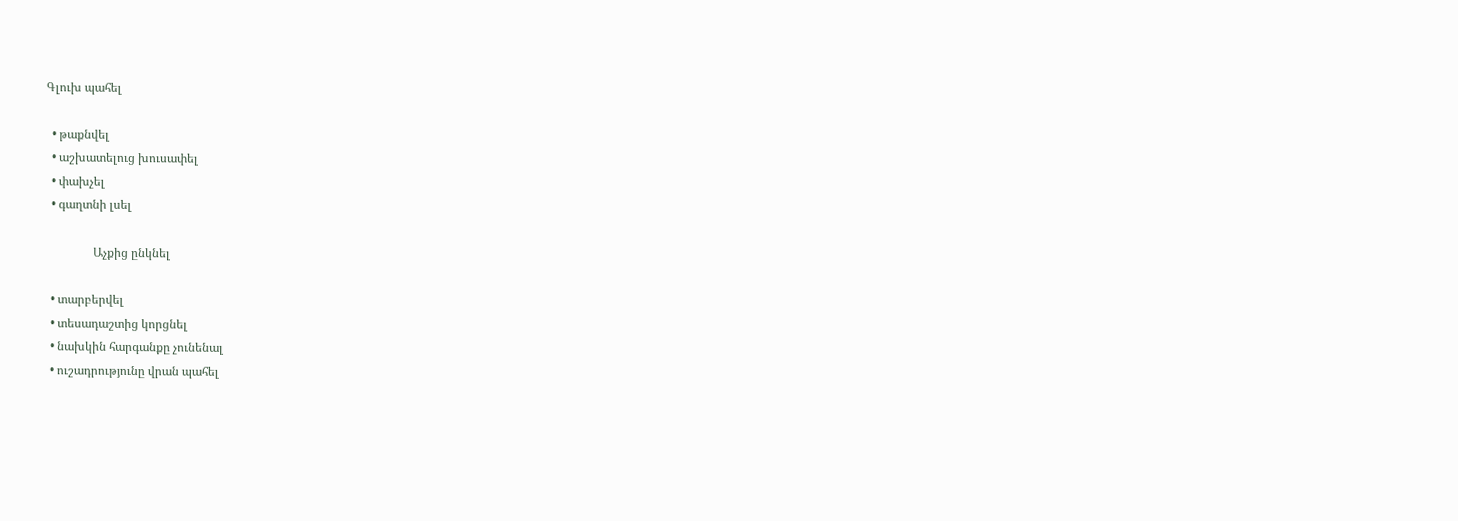Գլուխ պահել

  • թաքնվել
  • աշխատելուց խուսափել
  • փախչել
  • գաղտնի լսել

                Աչքից ընկնել

  • տարբերվել
  • տեսադաշտից կորցնել
  • նախկին հարգանքը չունենալ
  • ուշադրությունը վրան պահել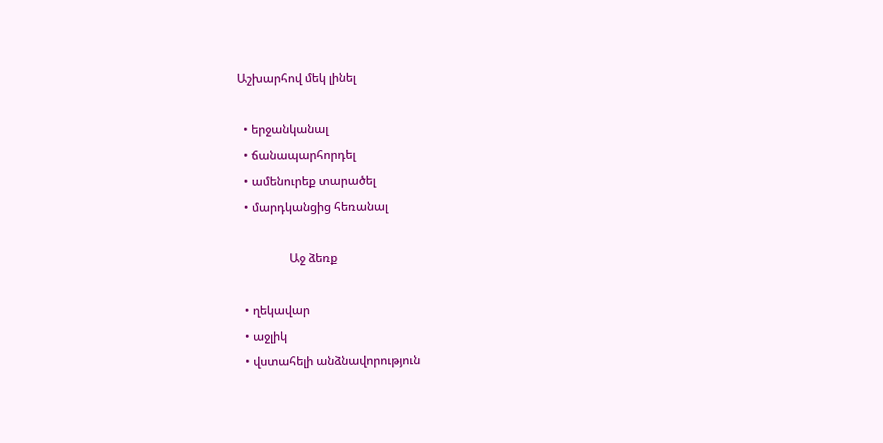Աշխարհով մեկ լինել

  • երջանկանալ
  • ճանապարհորդել
  • ամենուրեք տարածել
  • մարդկանցից հեռանալ

                 Աջ ձեռք

  • ղեկավար
  • աջլիկ
  • վստահելի անձնավորություն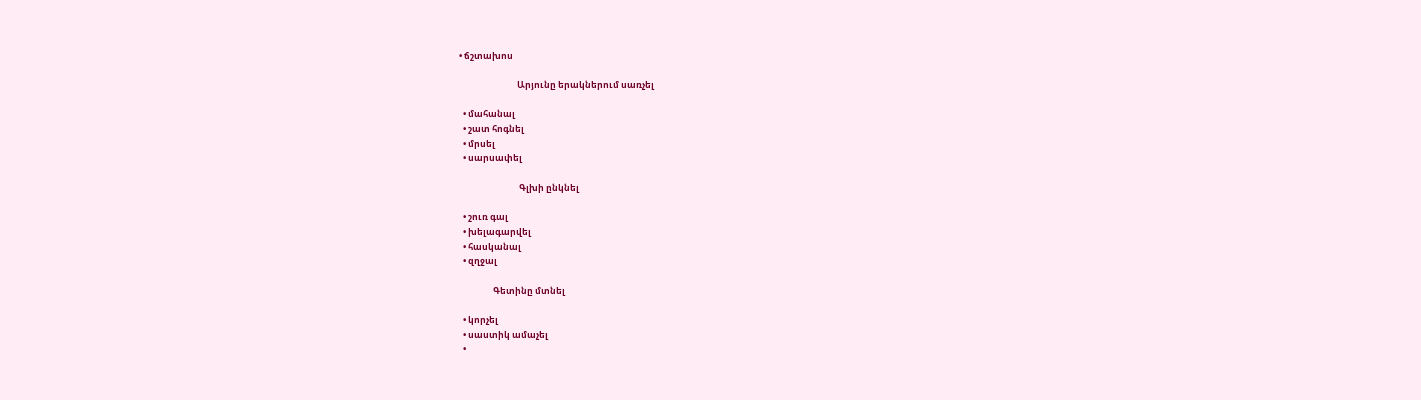• ճշտախոս

                             Արյունը երակներում սառչել

  • մահանալ
  • շատ հոգնել
  • մրսել
  • սարսափել

                              Գլխի ընկնել

  • շուռ գալ
  • խելագարվել
  • հասկանալ
  • զղջալ

                 Գետինը մտնել

  • կորչել
  • սաստիկ ամաչել
  •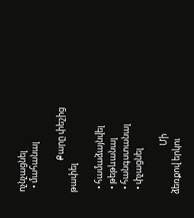ոչնչացնել
  • մահանալ

                Քարը փեշից թափել

  • համաձայնվել
  • թեթևանալ
  • հանգստանալ
  • փչացնել

                        Մի ձեռքով երկու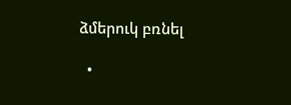ձմերուկ բռնել

  •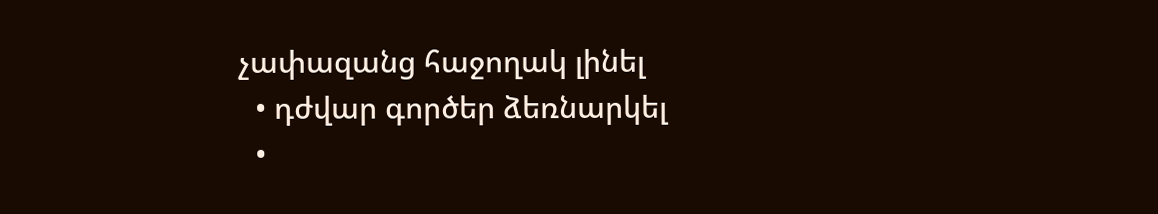չափազանց հաջողակ լինել
  • դժվար գործեր ձեռնարկել
  •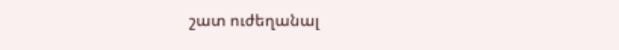շատ ուժեղանալ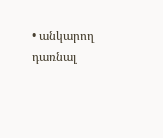• անկարող դառնալ